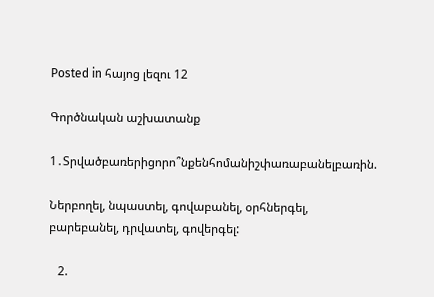Posted in հայոց լեզու 12

Գործնական աշխատանք

1․Տրվածբառերիցորո՞նքենհոմանիշփառաբանելբառին.

Ներբողել, նպաստել, գովաբանել, օրհներգել, բարեբանել, դրվատել, գովերգել:

   2.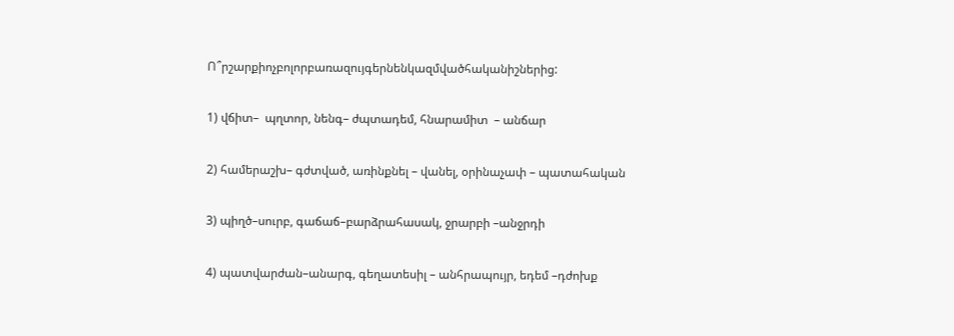Ո՞րշարքիոչբոլորբառազույգերնենկազմվածհականիշներից:

1) վճիտ–  պղտոր, նենգ– ժպտադեմ, հնարամիտ  – անճար

2) համերաշխ– գժտված, առինքնել – վանել, օրինաչափ – պատահական

3) պիղծ–սուրբ, գաճաճ–բարձրահասակ, ջրարբի –անջրդի

4) պատվարժան–անարգ, գեղատեսիլ – անհրապույր, եդեմ –դժոխք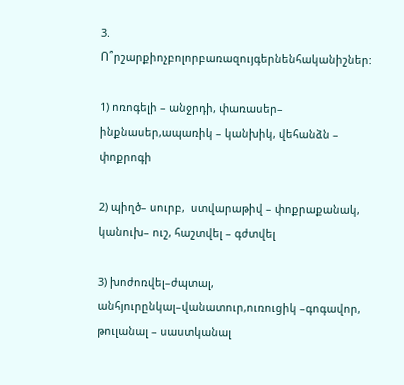3. Ո՞րշարքիոչբոլորբառազույգերնենհականիշներ:

1) ոռոգելի – անջրդի, փառասեր– ինքնասեր,ապառիկ – կանխիկ, վեհանձն – փոքրոգի

2) պիղծ– սուրբ,  ստվարաթիվ – փոքրաքանակ, կանուխ– ուշ, հաշտվել – գժտվել

3) խոժոռվել–ժպտալ, անհյուրընկալ–վանատուր,ուռուցիկ –գոգավոր, թուլանալ – սաստկանալ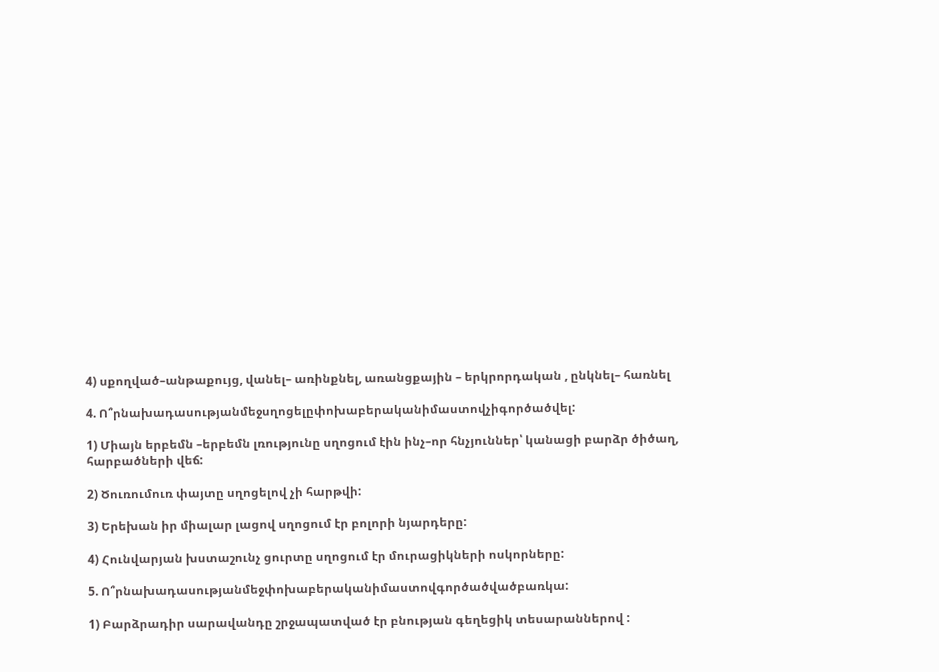4) սքողված–անթաքույց, վանել– առինքնել, առանցքային – երկրորդական , ընկնել– հառնել

4. Ո՞րնախադասությանմեջսղոցելըփոխաբերականիմաստովչիգործածվել:

1) Միայն երբեմն –երբեմն լռությունը սղոցում էին ինչ–որ հնչյուններ՝ կանացի բարձր ծիծաղ, հարբածների վեճ:

2) Ծուռումուռ փայտը սղոցելով չի հարթվի:

3) Երեխան իր միալար լացով սղոցում էր բոլորի նյարդերը:

4) Հունվարյան խստաշունչ ցուրտը սղոցում էր մուրացիկների ոսկորները:

5. Ո՞րնախադասությանմեջփոխաբերականիմաստովգործածվածբառկա:

1) Բարձրադիր սարավանդը շրջապատված էր բնության գեղեցիկ տեսարաններով :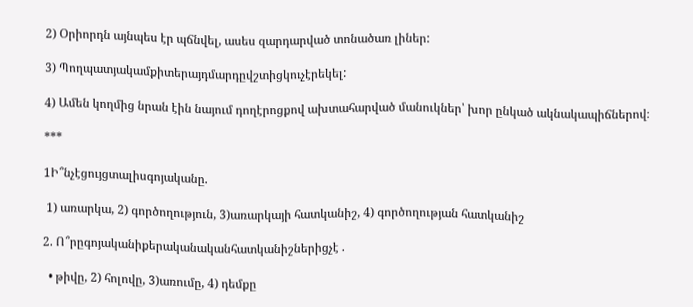2) Օրիորդն այնպես էր պճնվել, ասես զարդարված տոնածառ լիներ:

3) Պողպատյակամքիտերայդմարդըվշտիցկուչէրեկել:

4) Ամեն կողմից նրան էին նայում դողէրոցքով ախտահարված մանուկներ՝ խոր ընկած ակնակապիճներով։

***

1Ի՞նչէցույցտալիսգոյականը.

 1) առարկա, 2) գործողություն, 3)առարկայի հատկանիշ, 4) գործողության հատկանիշ

2. Ո՞րըգոյականիքերականականհատկանիշներիցչէ .

  • թիվը, 2) հոլովը, 3)առումը, 4) դեմքը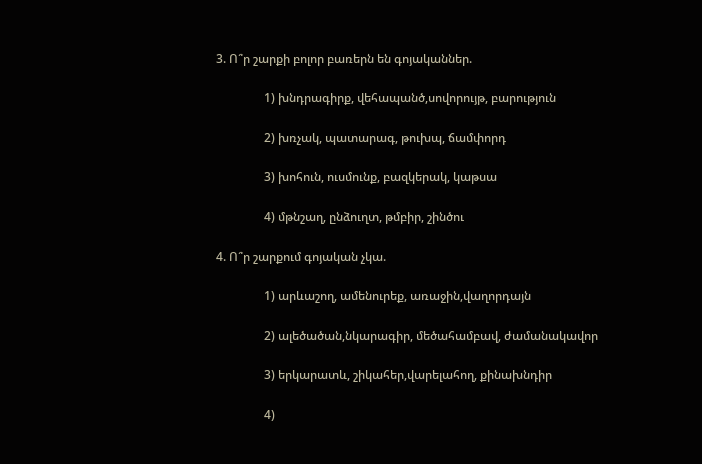3. Ո՞ր շարքի բոլոր բառերն են գոյականներ.

                1) խնդրագիրք, վեհապանծ,սովորույթ, բարություն

                2) խռչակ, պատարագ, թուխպ, ճամփորդ

                3) խոհուն, ուսմունք, բազկերակ, կաթսա

                4) մթնշաղ, ընձուղտ, թմբիր, շինծու

4. Ո՞ր շարքում գոյական չկա.

                1) արևաշող, ամենուրեք, առաջին,վաղորդայն

                2) ալեծածան,նկարագիր, մեծահամբավ, ժամանակավոր

                3) երկարատև, շիկահեր,վարելահող, քինախնդիր

                4)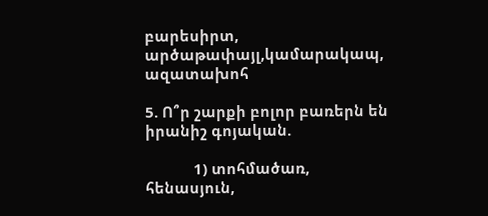բարեսիրտ, արծաթափայլ,կամարակապ, ազատախոհ

5. Ո՞ր շարքի բոլոր բառերն են իրանիշ գոյական.

            1) տոհմածառ, հենասյուն,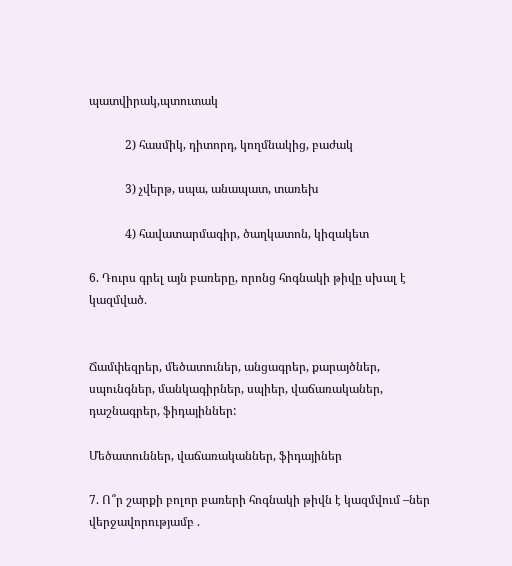պատվիրակ,պտուտակ

            2) հասմիկ, դիտորդ, կողմնակից, բաժակ

            3) չվերթ, սպա, անապատ, տառեխ

            4) հավատարմագիր, ծաղկատոն, կիզակետ

6. Դուրս գրել այն բառերը, որոնց հոգնակի թիվը սխալ է կազմված․


Ճամփեզրեր, մեծատուներ, անցագրեր, քարայծներ, սպունգներ, մանկագիրներ, սպիեր, վաճառականեր, դաշնագրեր, ֆիդայիններ:

Մեծատուններ, վաճառականներ, ֆիդայիներ

7. Ո՞ր շարքի բոլոր բառերի հոգնակի թիվն է կազմվում –ներ վերջավորությամբ .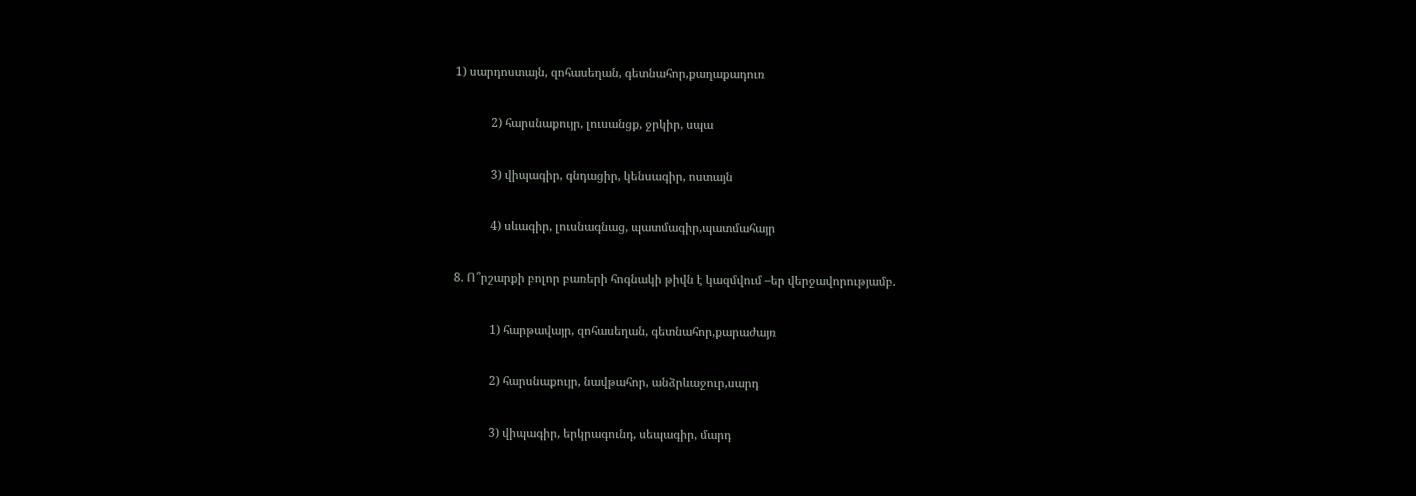1) սարդոստայն, զոհասեղան, գետնահոր,քաղաքադուռ

            2) հարսնաքույր, լուսանցք, ջրկիր, սպա

            3) վիպագիր, գնդացիր, կենսագիր, ոստայն

            4) սևագիր, լուսնագնաց, պատմագիր,պատմահայր

8. Ո՞րշարքի բոլոր բառերի հոգնակի թիվն է կազմվում –եր վերջավորությամբ.

            1) հարթավայր, զոհասեղան, գետնահոր,քարաժայռ

            2) հարսնաքույր, նավթահոր, անձրևաջուր,սարդ

            3) վիպագիր, երկրագունդ, սեպագիր, մարդ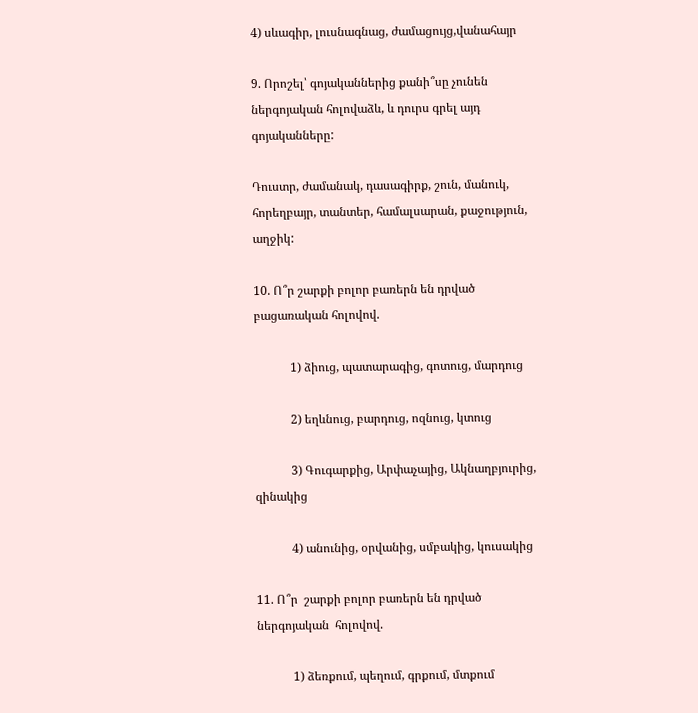4) սևագիր, լուսնագնաց, ժամացույց,վանահայր

9. Որոշել՝ գոյականներից քանի՞սը չունեն ներգոյական հոլովաձև, և դուրս գրել այդ գոյականները:

Դուստր, ժամանակ, դասագիրք, շուն, մանուկ, հորեղբայր, տանտեր, համալսարան, քաջություն, աղջիկ:

10. Ո՞ր շարքի բոլոր բառերն են դրված բացառական հոլովով.

            1) ձիուց, պատարագից, գոտուց, մարդուց

            2) եղևնուց, բարդուց, ոզնուց, կտուց

            3) Գուգարքից, Արփաչայից, Ակնաղբյուրից, զինակից

            4) անունից, օրվանից, սմբակից, կուսակից

11. Ո՞ր  շարքի բոլոր բառերն են դրված ներգոյական  հոլովով.

            1) ձեռքում, պեղում, գրքում, մտքում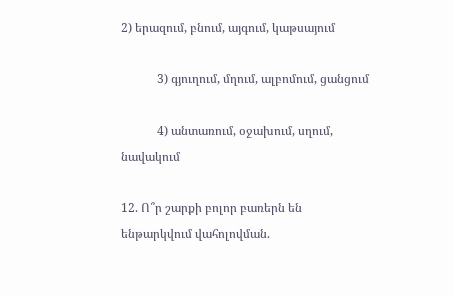2) երազում, բնում, այգում, կաթսայում

            3) գյուղում, մղում, ալբոմում, ցանցում

            4) անտառում, օջախում, սղում, նավակում

12. Ո՞ր շարքի բոլոր բառերն են ենթարկվում վահոլովման.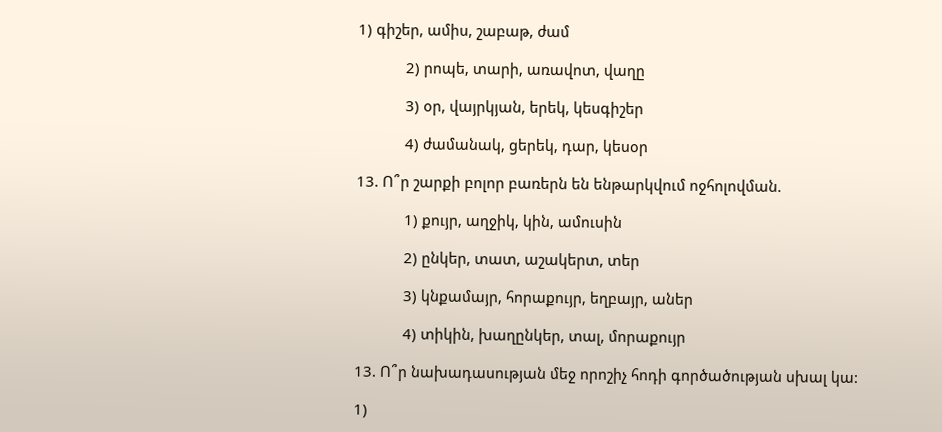1) գիշեր, ամիս, շաբաթ, ժամ

            2) րոպե, տարի, առավոտ, վաղը

            3) օր, վայրկյան, երեկ, կեսգիշեր

            4) ժամանակ, ցերեկ, դար, կեսօր

13. Ո՞ր շարքի բոլոր բառերն են ենթարկվում ոջհոլովման.

            1) քույր, աղջիկ, կին, ամուսին

            2) ընկեր, տատ, աշակերտ, տեր

            3) կնքամայր, հորաքույր, եղբայր, աներ

            4) տիկին, խաղընկեր, տալ, մորաքույր

13. Ո՞ր նախադասության մեջ որոշիչ հոդի գործածության սխալ կա:

1)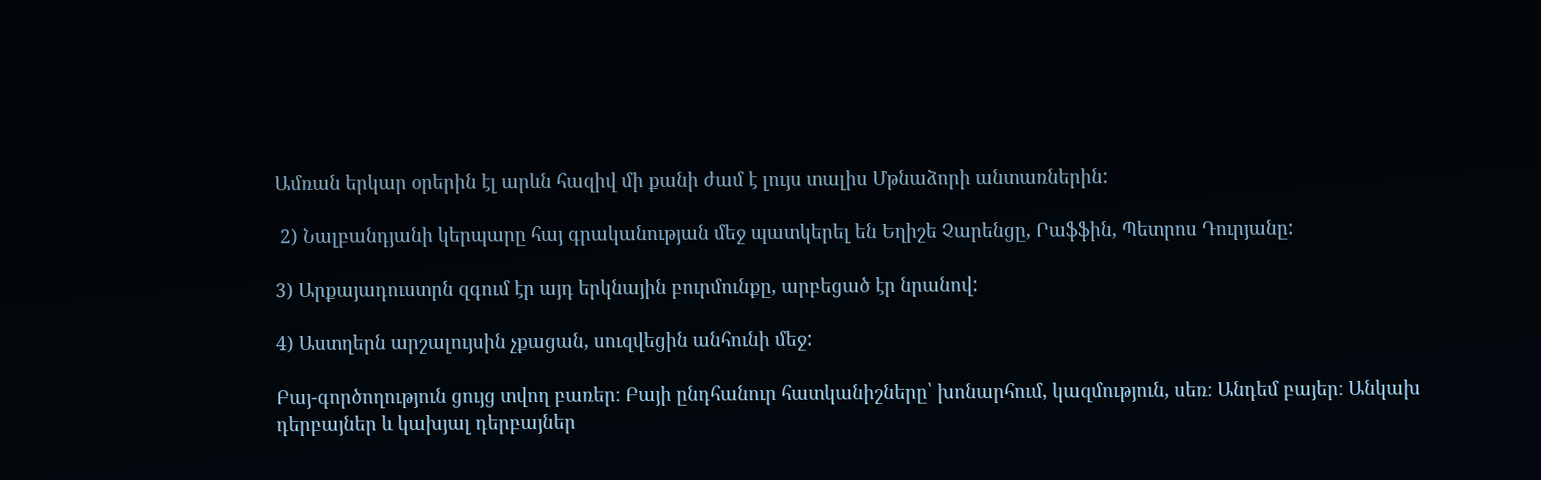Ամռան երկար օրերին էլ արևն հազիվ մի քանի ժամ է լույս տալիս Մթնաձորի անտառներին:

 2) Նալբանդյանի կերպարը հայ գրականության մեջ պատկերել են Եղիշե Չարենցը, Րաֆֆին, Պետրոս Դուրյանը:

3) Արքայադուստրն զգում էր այդ երկնային բուրմունքը, արբեցած էր նրանով:

4) Աստղերն արշալույսին չքացան, սուզվեցին անհունի մեջ:

Բայ-գործողություն ցույց տվող բառեր։ Բայի ընդհանուր հատկանիշները՝ խոնարհում, կազմություն, սեռ։ Անդեմ բայեր։ Անկախ դերբայներ և կախյալ դերբայներ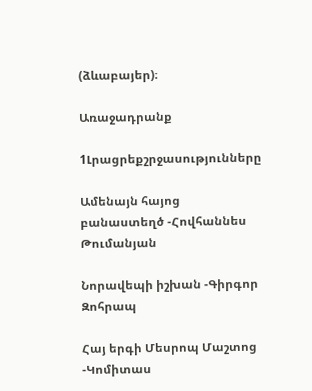(ձևաբայեր)։

Առաջադրանք

1Լրացրեքշրջասությունները

Ամենայն հայոց բանաստեղծ -Հովհաննես Թումանյան

Նորավեպի իշխան -Գիրգոր Զոհրապ

Հայ երգի Մեսրոպ Մաշտոց -Կոմիտաս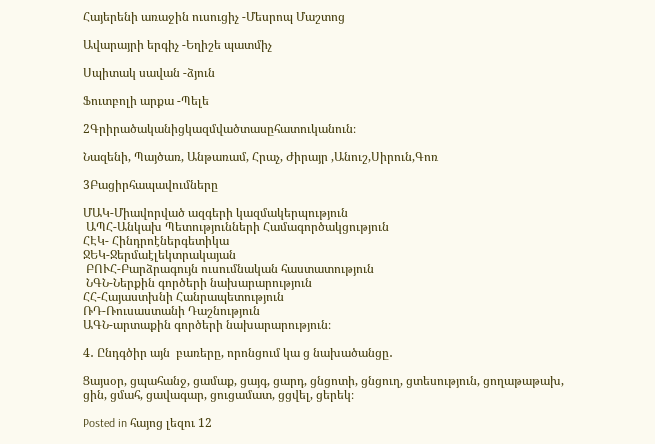Հայերենի առաջին ուսուցիչ -Մեսրոպ Մաշտոց

Ավարայրի երգիչ -Եղիշե պատմիչ

Սպիտակ սավան -ձյուն

Ֆուտբոլի արքա -Պելե

2Գրիրածականիցկազմվածտասըհատուկանուն։

Նազենի, Պայծառ, Անթառամ, Հրաչ, Ժիրայր ,Անուշ,Սիրուն,Գոռ

3Բացիրհապավումները

ՄԱԿ-Միավորված ազգերի կազմակերպություն
 ԱՊՀ-Անկախ Պետությունների Համագործակցություն
ՀԷԿ- Հինդրոէներգետիկա
ՋԵԿ-Ջերմաէլեկտրակայան
 ԲՈՒՀ-Բարձրագույն ուսումնական հաստատություն
 ՆԳՆ-Ներքին գործերի նախարարություն
ՀՀ-Հայաստխնի Հանրապետություն
ՌԴ-Ռուսաստանի Դաշնություն
ԱԳՆ-արտաքին գործերի նախարարություն։

4․ Ընդգծիր այն  բառերը, որոնցում կա ց նախածանցը․

Ցայսօր, ցպահանջ, ցամաք, ցայգ, ցարդ, ցնցոտի, ցնցուղ, ցտեսություն, ցողաթաթախ, ցին, ցմահ, ցավագար, ցուցամատ, ցցվել, ցերեկ։

Posted in հայոց լեզու 12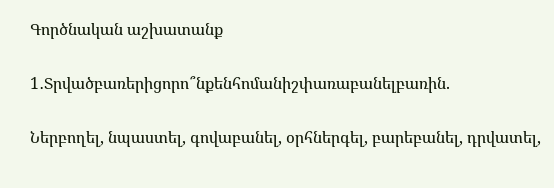Գործնական աշխատանք

1․Տրվածբառերիցորո՞նքենհոմանիշփառաբանելբառին.

Ներբողել, նպաստել, գովաբանել, օրհներգել, բարեբանել, դրվատել,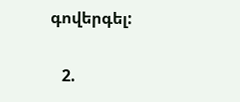գովերգել:

   2.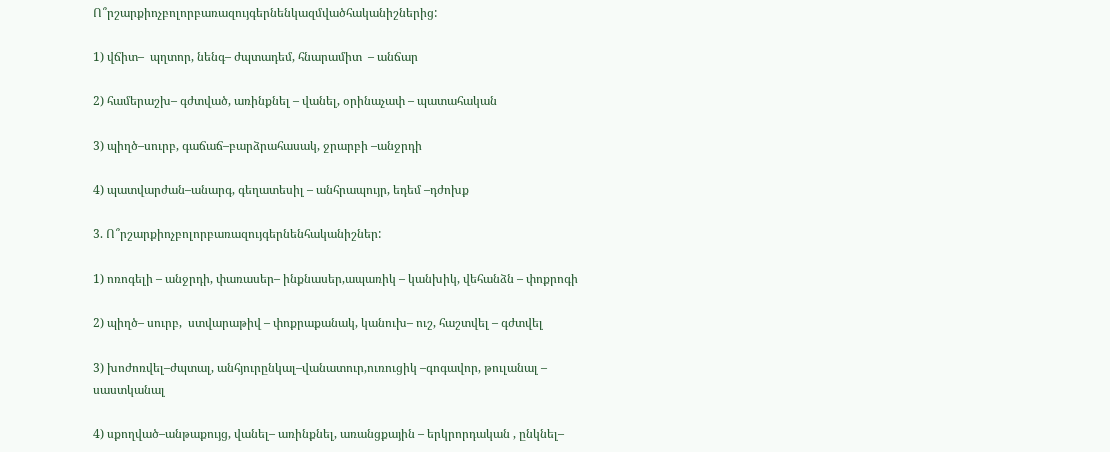Ո՞րշարքիոչբոլորբառազույգերնենկազմվածհականիշներից:

1) վճիտ–  պղտոր, նենգ– ժպտադեմ, հնարամիտ  – անճար

2) համերաշխ– գժտված, առինքնել – վանել, օրինաչափ – պատահական

3) պիղծ–սուրբ, գաճաճ–բարձրահասակ, ջրարբի –անջրդի

4) պատվարժան–անարգ, գեղատեսիլ – անհրապույր, եդեմ –դժոխք

3. Ո՞րշարքիոչբոլորբառազույգերնենհականիշներ:

1) ոռոգելի – անջրդի, փառասեր– ինքնասեր,ապառիկ – կանխիկ, վեհանձն – փոքրոգի

2) պիղծ– սուրբ,  ստվարաթիվ – փոքրաքանակ, կանուխ– ուշ, հաշտվել – գժտվել

3) խոժոռվել–ժպտալ, անհյուրընկալ–վանատուր,ուռուցիկ –գոգավոր, թուլանալ – սաստկանալ

4) սքողված–անթաքույց, վանել– առինքնել, առանցքային – երկրորդական , ընկնել–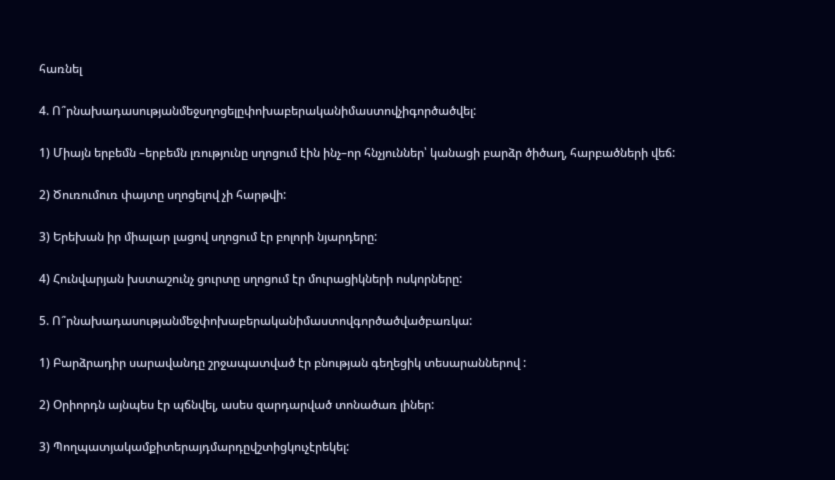հառնել

4. Ո՞րնախադասությանմեջսղոցելըփոխաբերականիմաստովչիգործածվել:

1) Միայն երբեմն –երբեմն լռությունը սղոցում էին ինչ–որ հնչյուններ՝ կանացի բարձր ծիծաղ, հարբածների վեճ:

2) Ծուռումուռ փայտը սղոցելով չի հարթվի:

3) Երեխան իր միալար լացով սղոցում էր բոլորի նյարդերը:

4) Հունվարյան խստաշունչ ցուրտը սղոցում էր մուրացիկների ոսկորները:

5. Ո՞րնախադասությանմեջփոխաբերականիմաստովգործածվածբառկա:

1) Բարձրադիր սարավանդը շրջապատված էր բնության գեղեցիկ տեսարաններով :

2) Օրիորդն այնպես էր պճնվել, ասես զարդարված տոնածառ լիներ:

3) Պողպատյակամքիտերայդմարդըվշտիցկուչէրեկել: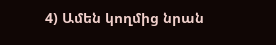4) Ամեն կողմից նրան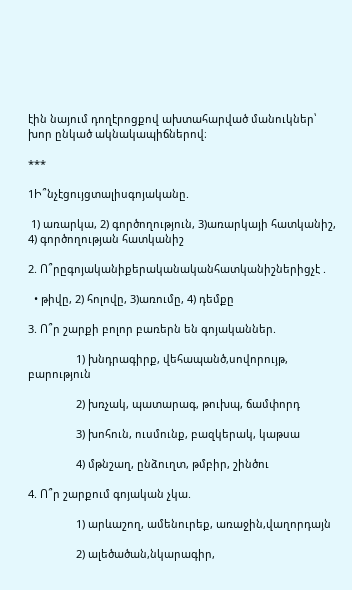էին նայում դողէրոցքով ախտահարված մանուկներ՝ խոր ընկած ակնակապիճներով։

***

1Ի՞նչէցույցտալիսգոյականը.

 1) առարկա, 2) գործողություն, 3)առարկայի հատկանիշ, 4) գործողության հատկանիշ

2. Ո՞րըգոյականիքերականականհատկանիշներիցչէ .

  • թիվը, 2) հոլովը, 3)առումը, 4) դեմքը

3. Ո՞ր շարքի բոլոր բառերն են գոյականներ.

                1) խնդրագիրք, վեհապանծ,սովորույթ, բարություն

                2) խռչակ, պատարագ, թուխպ, ճամփորդ

                3) խոհուն, ուսմունք, բազկերակ, կաթսա

                4) մթնշաղ, ընձուղտ, թմբիր, շինծու

4. Ո՞ր շարքում գոյական չկա.

                1) արևաշող, ամենուրեք, առաջին,վաղորդայն

                2) ալեծածան,նկարագիր,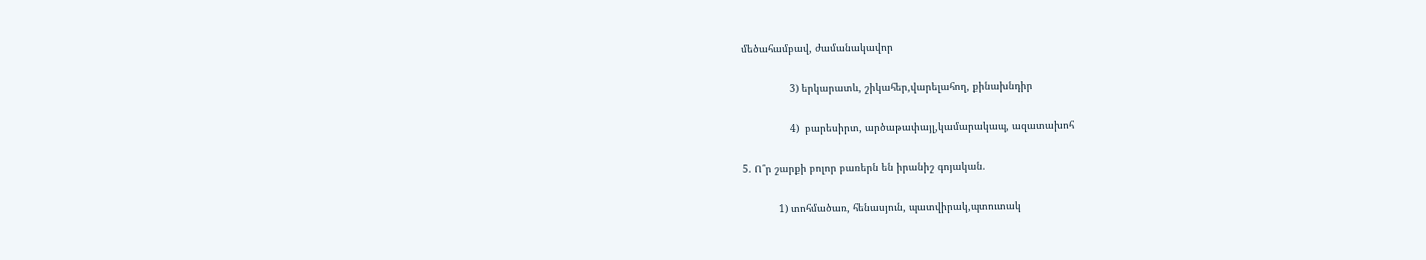մեծահամբավ, ժամանակավոր

                3) երկարատև, շիկահեր,վարելահող, քինախնդիր

                4)  բարեսիրտ, արծաթափայլ,կամարակապ, ազատախոհ

5. Ո՞ր շարքի բոլոր բառերն են իրանիշ գոյական.

            1) տոհմածառ, հենասյուն, պատվիրակ,պտուտակ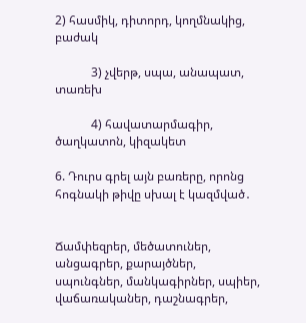2) հասմիկ, դիտորդ, կողմնակից, բաժակ

            3) չվերթ, սպա, անապատ, տառեխ

            4) հավատարմագիր, ծաղկատոն, կիզակետ

6. Դուրս գրել այն բառերը, որոնց հոգնակի թիվը սխալ է կազմված․


Ճամփեզրեր, մեծատուներ, անցագրեր, քարայծներ, սպունգներ, մանկագիրներ, սպիեր, վաճառականեր, դաշնագրեր,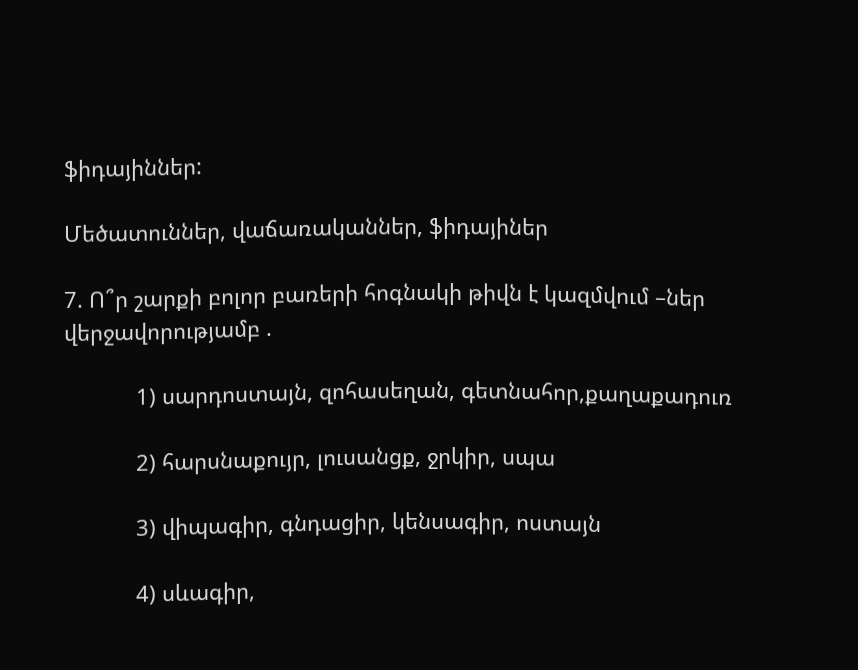ֆիդայիններ:

Մեծատուններ, վաճառականներ, ֆիդայիներ

7. Ո՞ր շարքի բոլոր բառերի հոգնակի թիվն է կազմվում –ներ վերջավորությամբ .

            1) սարդոստայն, զոհասեղան, գետնահոր,քաղաքադուռ

            2) հարսնաքույր, լուսանցք, ջրկիր, սպա

            3) վիպագիր, գնդացիր, կենսագիր, ոստայն

            4) սևագիր,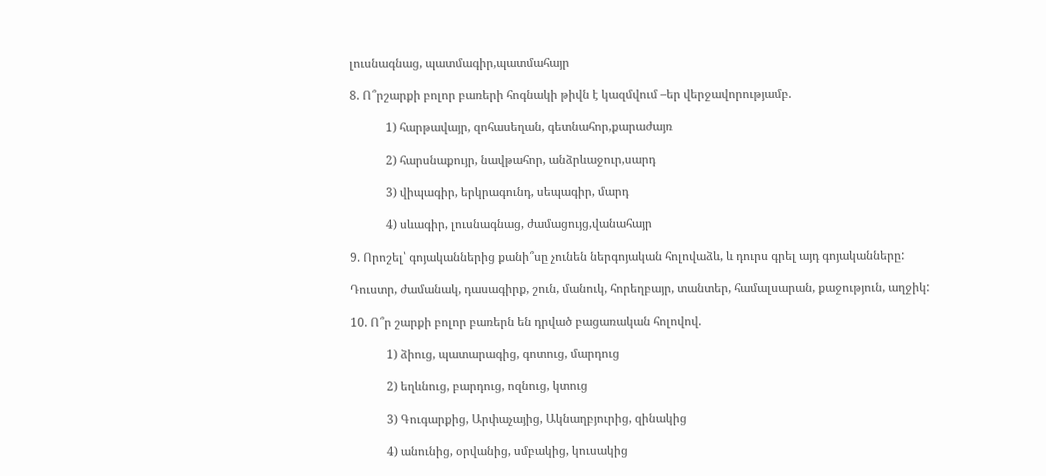լուսնագնաց, պատմագիր,պատմահայր

8. Ո՞րշարքի բոլոր բառերի հոգնակի թիվն է կազմվում –եր վերջավորությամբ.

            1) հարթավայր, զոհասեղան, գետնահոր,քարաժայռ

            2) հարսնաքույր, նավթահոր, անձրևաջուր,սարդ

            3) վիպագիր, երկրագունդ, սեպագիր, մարդ

            4) սևագիր, լուսնագնաց, ժամացույց,վանահայր

9. Որոշել՝ գոյականներից քանի՞սը չունեն ներգոյական հոլովաձև, և դուրս գրել այդ գոյականները:

Դուստր, ժամանակ, դասագիրք, շուն, մանուկ, հորեղբայր, տանտեր, համալսարան, քաջություն, աղջիկ:

10. Ո՞ր շարքի բոլոր բառերն են դրված բացառական հոլովով.

            1) ձիուց, պատարագից, գոտուց, մարդուց

            2) եղևնուց, բարդուց, ոզնուց, կտուց

            3) Գուգարքից, Արփաչայից, Ակնաղբյուրից, զինակից

            4) անունից, օրվանից, սմբակից, կուսակից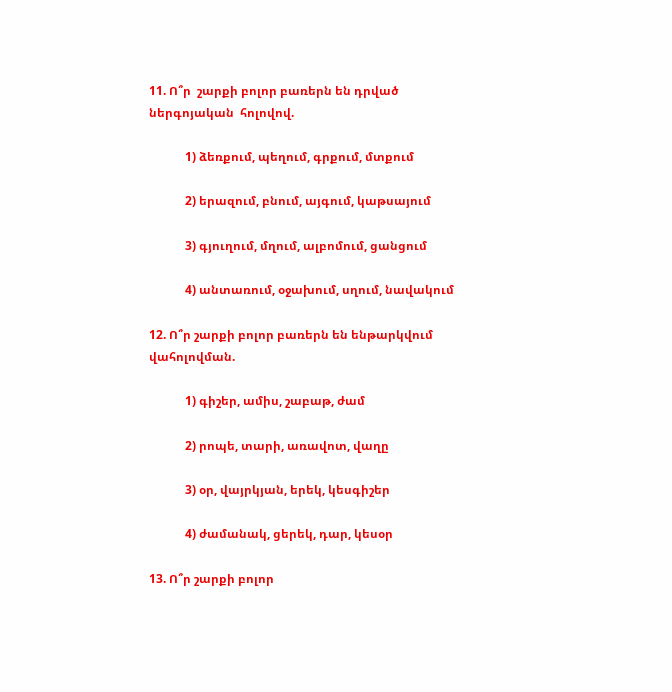11. Ո՞ր  շարքի բոլոր բառերն են դրված ներգոյական  հոլովով.

            1) ձեռքում, պեղում, գրքում, մտքում

            2) երազում, բնում, այգում, կաթսայում

            3) գյուղում, մղում, ալբոմում, ցանցում

            4) անտառում, օջախում, սղում, նավակում

12. Ո՞ր շարքի բոլոր բառերն են ենթարկվում վահոլովման.

            1) գիշեր, ամիս, շաբաթ, ժամ

            2) րոպե, տարի, առավոտ, վաղը

            3) օր, վայրկյան, երեկ, կեսգիշեր

            4) ժամանակ, ցերեկ, դար, կեսօր

13. Ո՞ր շարքի բոլոր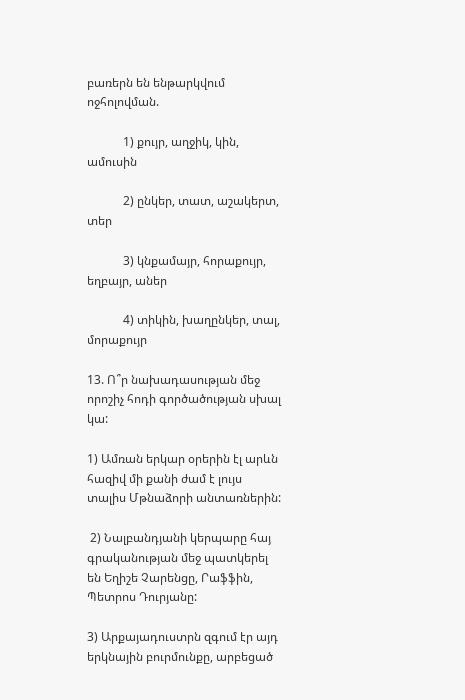բառերն են ենթարկվում ոջհոլովման.

            1) քույր, աղջիկ, կին, ամուսին

            2) ընկեր, տատ, աշակերտ, տեր

            3) կնքամայր, հորաքույր, եղբայր, աներ

            4) տիկին, խաղընկեր, տալ, մորաքույր

13. Ո՞ր նախադասության մեջ որոշիչ հոդի գործածության սխալ կա:

1) Ամռան երկար օրերին էլ արևն հազիվ մի քանի ժամ է լույս տալիս Մթնաձորի անտառներին:

 2) Նալբանդյանի կերպարը հայ գրականության մեջ պատկերել են Եղիշե Չարենցը, Րաֆֆին, Պետրոս Դուրյանը:

3) Արքայադուստրն զգում էր այդ երկնային բուրմունքը, արբեցած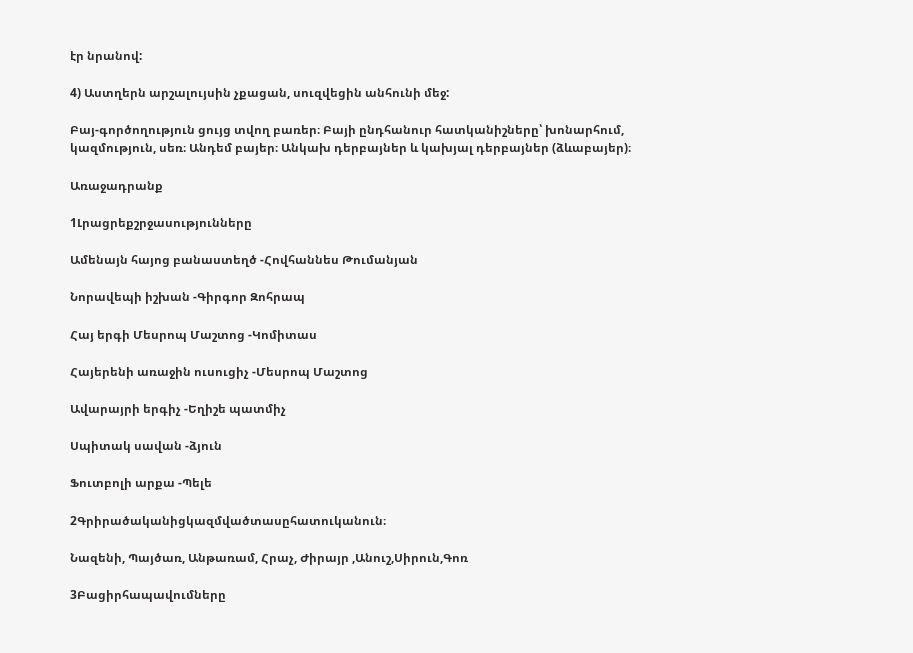էր նրանով:

4) Աստղերն արշալույսին չքացան, սուզվեցին անհունի մեջ:

Բայ-գործողություն ցույց տվող բառեր։ Բայի ընդհանուր հատկանիշները՝ խոնարհում, կազմություն, սեռ։ Անդեմ բայեր։ Անկախ դերբայներ և կախյալ դերբայներ (ձևաբայեր)։

Առաջադրանք

1Լրացրեքշրջասությունները

Ամենայն հայոց բանաստեղծ -Հովհաննես Թումանյան

Նորավեպի իշխան -Գիրգոր Զոհրապ

Հայ երգի Մեսրոպ Մաշտոց -Կոմիտաս

Հայերենի առաջին ուսուցիչ -Մեսրոպ Մաշտոց

Ավարայրի երգիչ -Եղիշե պատմիչ

Սպիտակ սավան -ձյուն

Ֆուտբոլի արքա -Պելե

2Գրիրածականիցկազմվածտասըհատուկանուն։

Նազենի, Պայծառ, Անթառամ, Հրաչ, Ժիրայր ,Անուշ,Սիրուն,Գոռ

3Բացիրհապավումները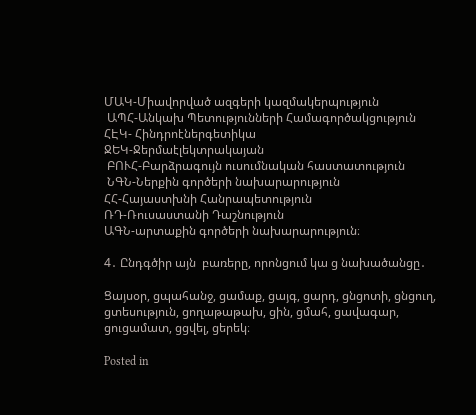ՄԱԿ-Միավորված ազգերի կազմակերպություն
 ԱՊՀ-Անկախ Պետությունների Համագործակցություն
ՀԷԿ- Հինդրոէներգետիկա
ՋԵԿ-Ջերմաէլեկտրակայան
 ԲՈՒՀ-Բարձրագույն ուսումնական հաստատություն
 ՆԳՆ-Ներքին գործերի նախարարություն
ՀՀ-Հայաստխնի Հանրապետություն
ՌԴ-Ռուսաստանի Դաշնություն
ԱԳՆ-արտաքին գործերի նախարարություն։

4․ Ընդգծիր այն  բառերը, որոնցում կա ց նախածանցը․

Ցայսօր, ցպահանջ, ցամաք, ցայգ, ցարդ, ցնցոտի, ցնցուղ, ցտեսություն, ցողաթաթախ, ցին, ցմահ, ցավագար, ցուցամատ, ցցվել, ցերեկ։

Posted in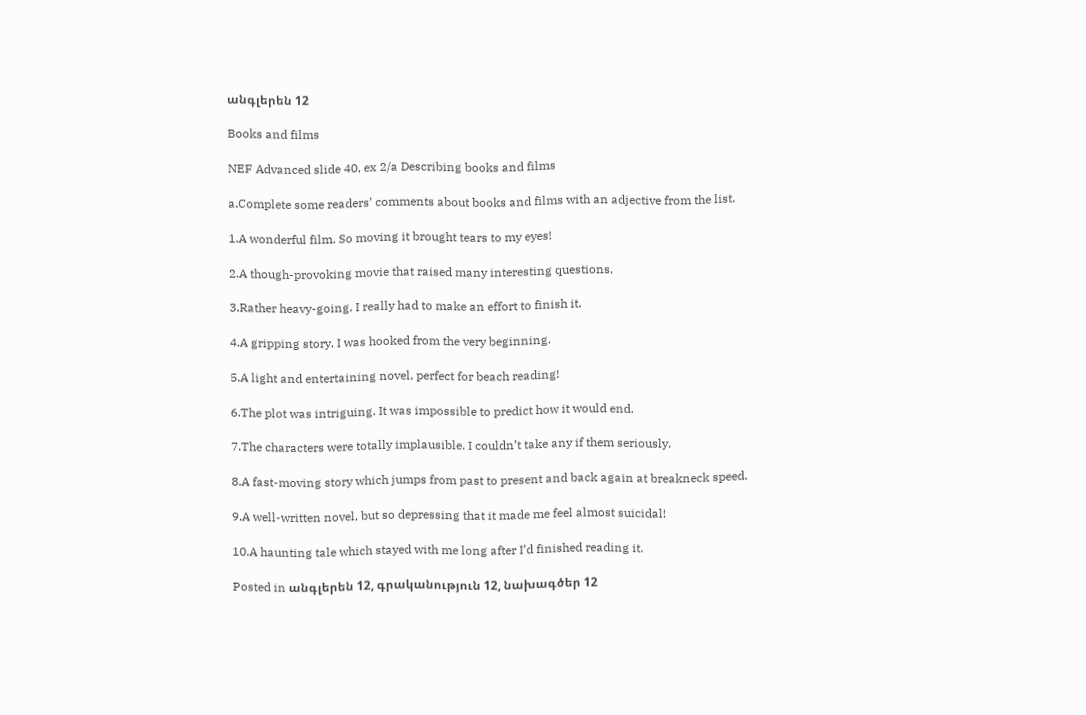անգլերեն 12

Books and films

NEF Advanced slide 40, ex 2/a Describing books and films

a.Complete some readers’ comments about books and films with an adjective from the list.

1.A wonderful film. So moving it brought tears to my eyes!

2.A though-provoking movie that raised many interesting questions.

3.Rather heavy-going. I really had to make an effort to finish it.

4.A gripping story. I was hooked from the very beginning.

5.A light and entertaining novel, perfect for beach reading!

6.The plot was intriguing. It was impossible to predict how it would end.

7.The characters were totally implausible. I couldn’t take any if them seriously.

8.A fast-moving story which jumps from past to present and back again at breakneck speed.

9.A well-written novel, but so depressing that it made me feel almost suicidal!

10.A haunting tale which stayed with me long after I’d finished reading it.

Posted in անգլերեն 12, գրականություն 12, նախագծեր 12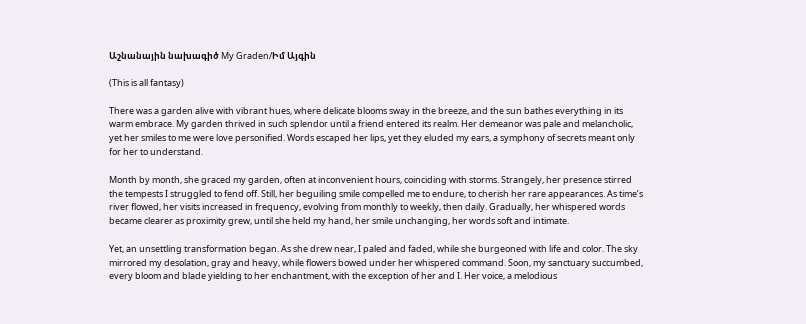Աշնանային նախագիծ My Graden/Իմ Այգին

(This is all fantasy)

There was a garden alive with vibrant hues, where delicate blooms sway in the breeze, and the sun bathes everything in its warm embrace. My garden thrived in such splendor until a friend entered its realm. Her demeanor was pale and melancholic, yet her smiles to me were love personified. Words escaped her lips, yet they eluded my ears, a symphony of secrets meant only for her to understand.

Month by month, she graced my garden, often at inconvenient hours, coinciding with storms. Strangely, her presence stirred the tempests I struggled to fend off. Still, her beguiling smile compelled me to endure, to cherish her rare appearances. As time’s river flowed, her visits increased in frequency, evolving from monthly to weekly, then daily. Gradually, her whispered words became clearer as proximity grew, until she held my hand, her smile unchanging, her words soft and intimate.

Yet, an unsettling transformation began. As she drew near, I paled and faded, while she burgeoned with life and color. The sky mirrored my desolation, gray and heavy, while flowers bowed under her whispered command. Soon, my sanctuary succumbed, every bloom and blade yielding to her enchantment, with the exception of her and I. Her voice, a melodious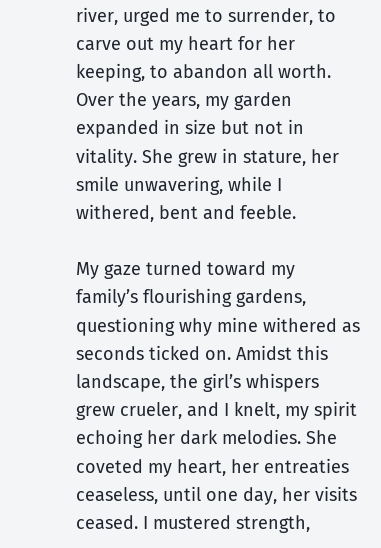river, urged me to surrender, to carve out my heart for her keeping, to abandon all worth. Over the years, my garden expanded in size but not in vitality. She grew in stature, her smile unwavering, while I withered, bent and feeble.

My gaze turned toward my family’s flourishing gardens, questioning why mine withered as seconds ticked on. Amidst this landscape, the girl’s whispers grew crueler, and I knelt, my spirit echoing her dark melodies. She coveted my heart, her entreaties ceaseless, until one day, her visits ceased. I mustered strength,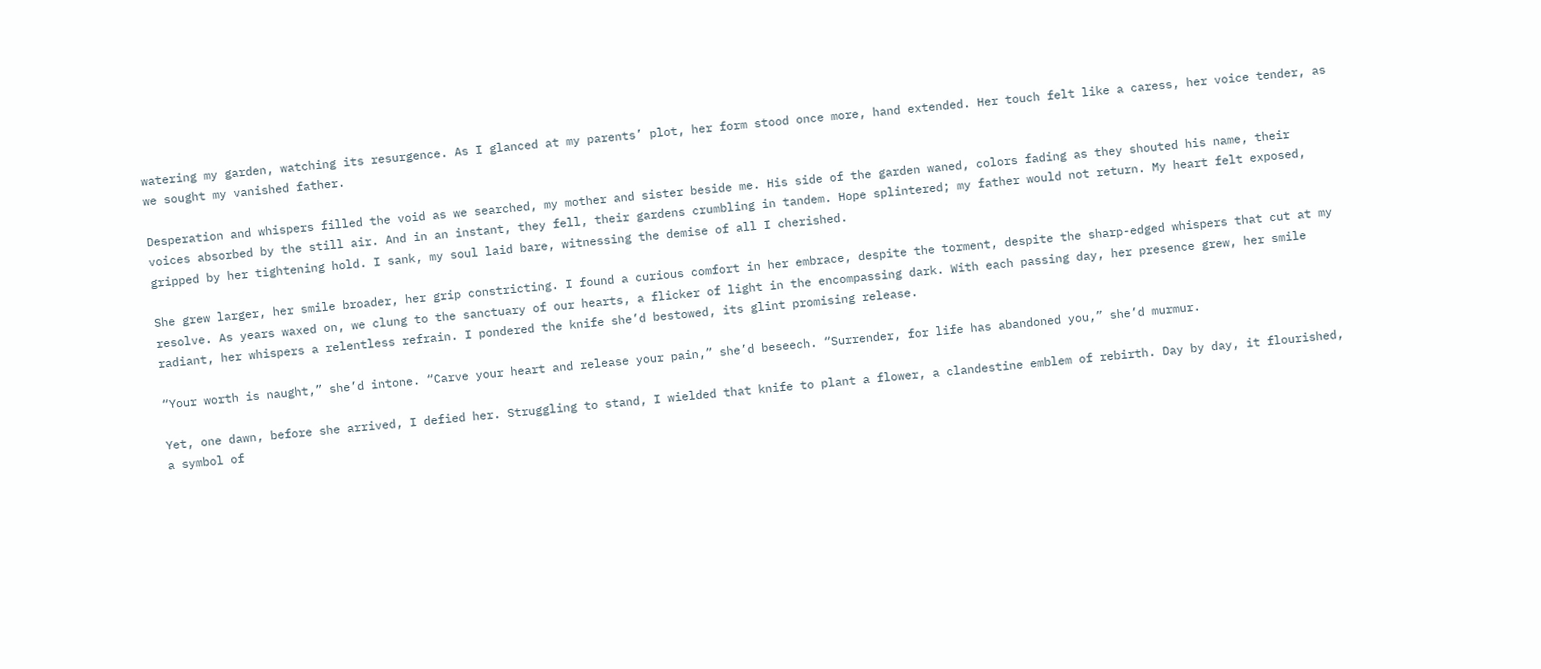watering my garden, watching its resurgence. As I glanced at my parents’ plot, her form stood once more, hand extended. Her touch felt like a caress, her voice tender, as we sought my vanished father.

Desperation and whispers filled the void as we searched, my mother and sister beside me. His side of the garden waned, colors fading as they shouted his name, their voices absorbed by the still air. And in an instant, they fell, their gardens crumbling in tandem. Hope splintered; my father would not return. My heart felt exposed, gripped by her tightening hold. I sank, my soul laid bare, witnessing the demise of all I cherished.

She grew larger, her smile broader, her grip constricting. I found a curious comfort in her embrace, despite the torment, despite the sharp-edged whispers that cut at my resolve. As years waxed on, we clung to the sanctuary of our hearts, a flicker of light in the encompassing dark. With each passing day, her presence grew, her smile radiant, her whispers a relentless refrain. I pondered the knife she’d bestowed, its glint promising release.

“Your worth is naught,” she’d intone. “Carve your heart and release your pain,” she’d beseech. “Surrender, for life has abandoned you,” she’d murmur.

Yet, one dawn, before she arrived, I defied her. Struggling to stand, I wielded that knife to plant a flower, a clandestine emblem of rebirth. Day by day, it flourished, a symbol of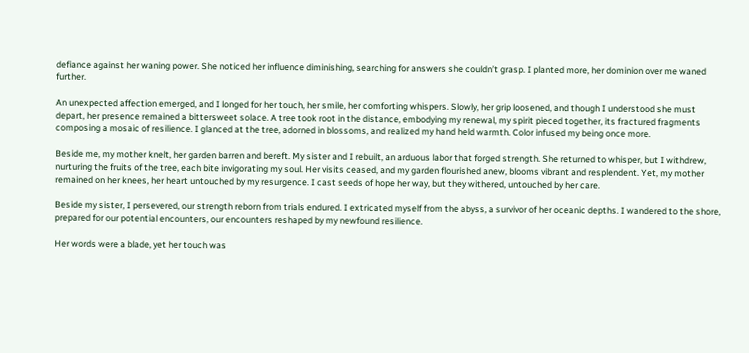defiance against her waning power. She noticed her influence diminishing, searching for answers she couldn’t grasp. I planted more, her dominion over me waned further.

An unexpected affection emerged, and I longed for her touch, her smile, her comforting whispers. Slowly, her grip loosened, and though I understood she must depart, her presence remained a bittersweet solace. A tree took root in the distance, embodying my renewal, my spirit pieced together, its fractured fragments composing a mosaic of resilience. I glanced at the tree, adorned in blossoms, and realized my hand held warmth. Color infused my being once more.

Beside me, my mother knelt, her garden barren and bereft. My sister and I rebuilt, an arduous labor that forged strength. She returned to whisper, but I withdrew, nurturing the fruits of the tree, each bite invigorating my soul. Her visits ceased, and my garden flourished anew, blooms vibrant and resplendent. Yet, my mother remained on her knees, her heart untouched by my resurgence. I cast seeds of hope her way, but they withered, untouched by her care.

Beside my sister, I persevered, our strength reborn from trials endured. I extricated myself from the abyss, a survivor of her oceanic depths. I wandered to the shore, prepared for our potential encounters, our encounters reshaped by my newfound resilience.

Her words were a blade, yet her touch was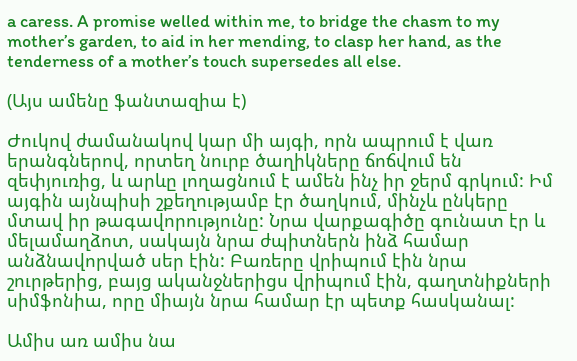a caress. A promise welled within me, to bridge the chasm to my mother’s garden, to aid in her mending, to clasp her hand, as the tenderness of a mother’s touch supersedes all else.

(Այս ամենը ֆանտազիա է)

Ժուկով ժամանակով կար մի այգի, որն ապրում է վառ երանգներով, որտեղ նուրբ ծաղիկները ճոճվում են զեփյուռից, և արևը լողացնում է ամեն ինչ իր ջերմ գրկում: Իմ այգին այնպիսի շքեղությամբ էր ծաղկում, մինչև ընկերը մտավ իր թագավորությունը: Նրա վարքագիծը գունատ էր և մելամաղձոտ, սակայն նրա ժպիտներն ինձ համար անձնավորված սեր էին: Բառերը վրիպում էին նրա շուրթերից, բայց ականջներիցս վրիպում էին, գաղտնիքների սիմֆոնիա, որը միայն նրա համար էր պետք հասկանալ:

Ամիս առ ամիս նա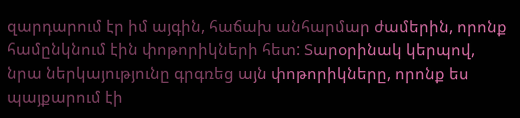զարդարում էր իմ այգին, հաճախ անհարմար ժամերին, որոնք համընկնում էին փոթորիկների հետ: Տարօրինակ կերպով, նրա ներկայությունը գրգռեց այն փոթորիկները, որոնք ես պայքարում էի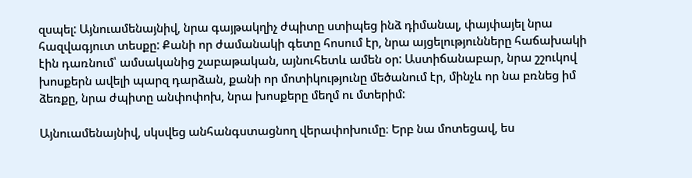զսպել: Այնուամենայնիվ, նրա գայթակղիչ ժպիտը ստիպեց ինձ դիմանալ, փայփայել նրա հազվագյուտ տեսքը: Քանի որ ժամանակի գետը հոսում էր, նրա այցելությունները հաճախակի էին դառնում՝ ամսականից շաբաթական, այնուհետև ամեն օր: Աստիճանաբար, նրա շշուկով խոսքերն ավելի պարզ դարձան, քանի որ մոտիկությունը մեծանում էր, մինչև որ նա բռնեց իմ ձեռքը, նրա ժպիտը անփոփոխ, նրա խոսքերը մեղմ ու մտերիմ:

Այնուամենայնիվ, սկսվեց անհանգստացնող վերափոխումը։ Երբ նա մոտեցավ, ես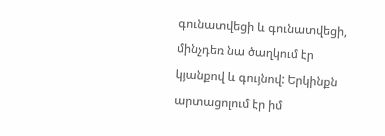գունատվեցի և գունատվեցի, մինչդեռ նա ծաղկում էր կյանքով և գույնով: Երկինքն արտացոլում էր իմ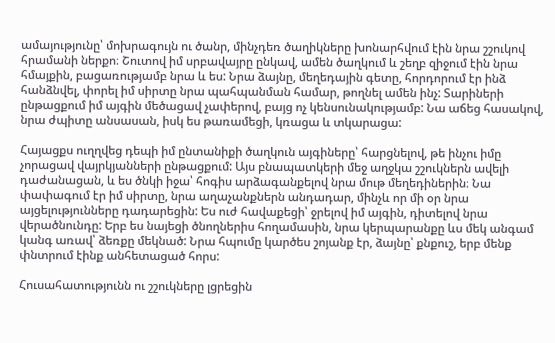ամայությունը՝ մոխրագույն ու ծանր, մինչդեռ ծաղիկները խոնարհվում էին նրա շշուկով հրամանի ներքո։ Շուտով իմ սրբավայրը ընկավ, ամեն ծաղկում և շեղբ զիջում էին նրա հմայքին, բացառությամբ նրա և ես: Նրա ձայնը, մեղեդային գետը, հորդորում էր ինձ հանձնվել, փորել իմ սիրտը նրա պահպանման համար, թողնել ամեն ինչ: Տարիների ընթացքում իմ այգին մեծացավ չափերով, բայց ոչ կենսունակությամբ: Նա աճեց հասակով, նրա ժպիտը անսասան, իսկ ես թառամեցի, կռացա և տկարացա:

Հայացքս ուղղվեց դեպի իմ ընտանիքի ծաղկուն այգիները՝ հարցնելով, թե ինչու իմը չորացավ վայրկյանների ընթացքում: Այս բնապատկերի մեջ աղջկա շշուկներն ավելի դաժանացան, և ես ծնկի իջա՝ հոգիս արձագանքելով նրա մութ մեղեդիներին։ Նա փափագում էր իմ սիրտը, նրա աղաչանքներն անդադար, մինչև որ մի օր նրա այցելությունները դադարեցին: Ես ուժ հավաքեցի՝ ջրելով իմ այգին, դիտելով նրա վերածնունդը: Երբ ես նայեցի ծնողներիս հողամասին, նրա կերպարանքը ևս մեկ անգամ կանգ առավ՝ ձեռքը մեկնած: Նրա հպումը կարծես շոյանք էր, ձայնը՝ քնքուշ, երբ մենք փնտրում էինք անհետացած հորս:

Հուսահատությունն ու շշուկները լցրեցին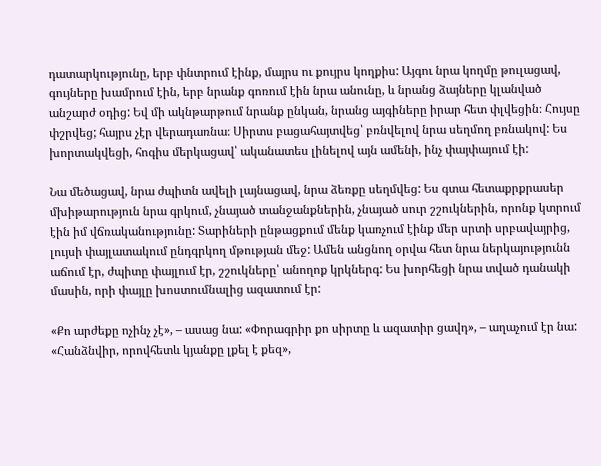դատարկությունը, երբ փնտրում էինք, մայրս ու քույրս կողքիս: Այգու նրա կողմը թուլացավ, գույները խամրում էին, երբ նրանք գոռում էին նրա անունը, և նրանց ձայները կլանված անշարժ օդից: Եվ մի ակնթարթում նրանք ընկան, նրանց այգիները իրար հետ փլվեցին։ Հույսը փշրվեց; հայրս չէր վերադառնա։ Սիրտս բացահայտվեց՝ բռնվելով նրա սեղմող բռնակով: Ես խորտակվեցի, հոգիս մերկացավ՝ ականատես լինելով այն ամենի, ինչ փայփայում էի:

Նա մեծացավ, նրա ժպիտն ավելի լայնացավ, նրա ձեռքը սեղմվեց: Ես գտա հետաքրքրասեր մխիթարություն նրա գրկում, չնայած տանջանքներին, չնայած սուր շշուկներին, որոնք կտրում էին իմ վճռականությունը: Տարիների ընթացքում մենք կառչում էինք մեր սրտի սրբավայրից, լույսի փայլատակում ընդգրկող մթության մեջ: Ամեն անցնող օրվա հետ նրա ներկայությունն աճում էր, ժպիտը փայլում էր, շշուկները՝ անողոք կրկներգ: Ես խորհեցի նրա տված դանակի մասին, որի փայլը խոստումնալից ազատում էր:

«Քո արժեքը ոչինչ չէ», – ասաց նա: «Փորագրիր քո սիրտը և ազատիր ցավդ», – աղաչում էր նա: «Հանձնվիր, որովհետև կյանքը լքել է քեզ»,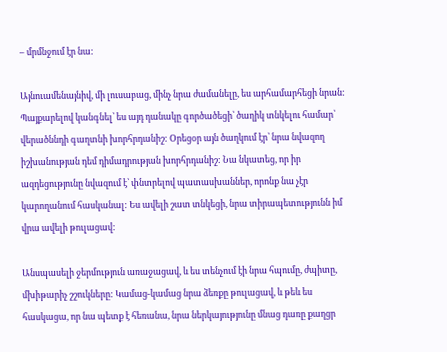– մրմնջում էր նա:

Այնուամենայնիվ, մի լուսաբաց, մինչ նրա ժամանելը, ես արհամարհեցի նրան: Պայքարելով կանգնել՝ ես այդ դանակը գործածեցի՝ ծաղիկ տնկելու համար՝ վերածննդի գաղտնի խորհրդանիշ: Օրեցօր այն ծաղկում էր՝ նրա նվազող իշխանության դեմ դիմադրության խորհրդանիշ: Նա նկատեց, որ իր ազդեցությունը նվազում է՝ փնտրելով պատասխաններ, որոնք նա չէր կարողանում հասկանալ: Ես ավելի շատ տնկեցի, նրա տիրապետությունն իմ վրա ավելի թուլացավ:

Անսպասելի ջերմություն առաջացավ, և ես տենչում էի նրա հպումը, ժպիտը, մխիթարիչ շշուկները: Կամաց-կամաց նրա ձեռքը թուլացավ, և թեև ես հասկացա, որ նա պետք է հեռանա, նրա ներկայությունը մնաց դառը քաղցր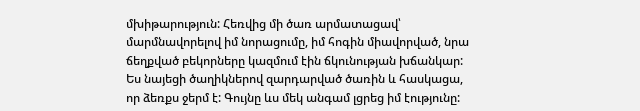մխիթարություն: Հեռվից մի ծառ արմատացավ՝ մարմնավորելով իմ նորացումը, իմ հոգին միավորված, նրա ճեղքված բեկորները կազմում էին ճկունության խճանկար: Ես նայեցի ծաղիկներով զարդարված ծառին և հասկացա, որ ձեռքս ջերմ է: Գույնը ևս մեկ անգամ լցրեց իմ էությունը: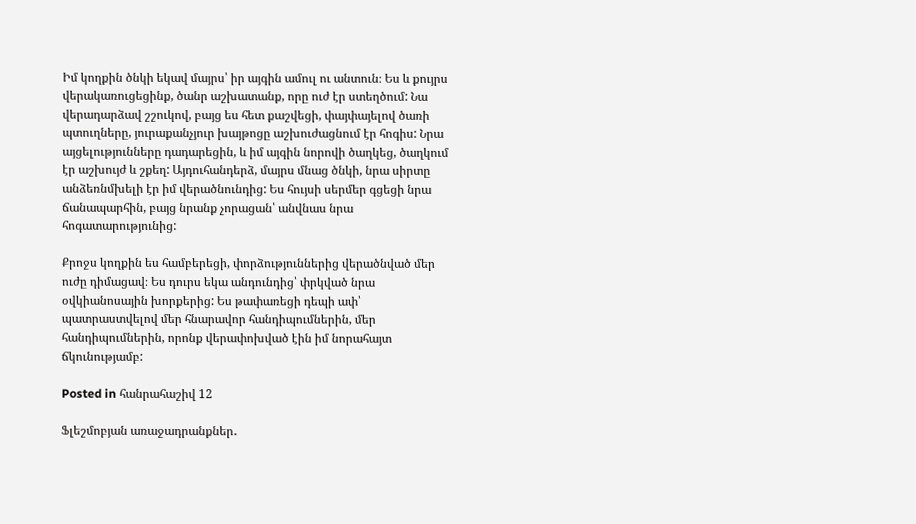Իմ կողքին ծնկի եկավ մայրս՝ իր այգին ամուլ ու անտուն։ Ես և քույրս վերակառուցեցինք, ծանր աշխատանք, որը ուժ էր ստեղծում: Նա վերադարձավ շշուկով, բայց ես հետ քաշվեցի, փայփայելով ծառի պտուղները, յուրաքանչյուր խայթոցը աշխուժացնում էր հոգիս: Նրա այցելությունները դադարեցին, և իմ այգին նորովի ծաղկեց, ծաղկում էր աշխույժ և շքեղ: Այդուհանդերձ, մայրս մնաց ծնկի, նրա սիրտը անձեռնմխելի էր իմ վերածնունդից: Ես հույսի սերմեր գցեցի նրա ճանապարհին, բայց նրանք չորացան՝ անվնաս նրա հոգատարությունից:

Քրոջս կողքին ես համբերեցի, փորձություններից վերածնված մեր ուժը դիմացավ։ Ես դուրս եկա անդունդից՝ փրկված նրա օվկիանոսային խորքերից: Ես թափառեցի դեպի ափ՝ պատրաստվելով մեր հնարավոր հանդիպումներին, մեր հանդիպումներին, որոնք վերափոխված էին իմ նորահայտ ճկունությամբ:

Posted in հանրահաշիվ 12

Ֆլեշմոբյան առաջադրանքներ․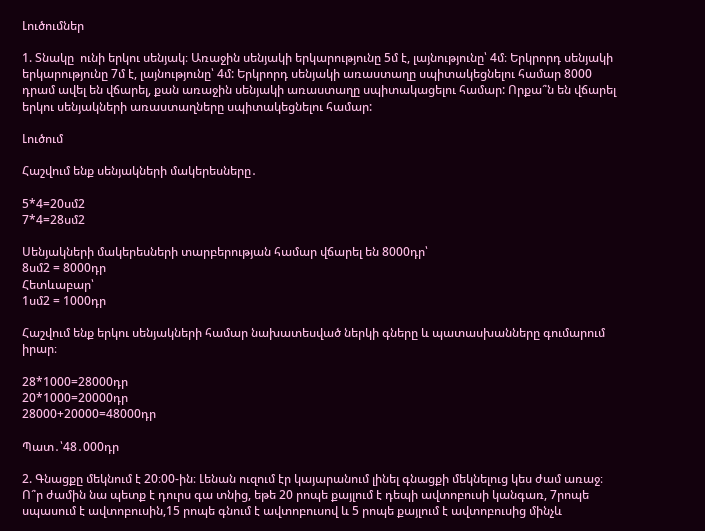Լուծումներ

1. Տնակը  ունի երկու սենյակ։ Առաջին սենյակի երկարությունը 5մ է, լայնությունը՝ 4մ։ Երկրորդ սենյակի  երկարությունը 7մ է, լայնությունը՝ 4մ: Երկրորդ սենյակի առաստաղը սպիտակեցնելու համար 8000 դրամ ավել են վճարել, քան առաջին սենյակի առաստաղը սպիտակացելու համար: Որքա՞ն են վճարել երկու սենյակների առաստաղները սպիտակեցնելու համար:

Լուծում

Հաշվում ենք սենյակների մակերեսները․

5*4=20սմ2
7*4=28սմ2

Սենյակների մակերեսների տարբերության համար վճարել են 8000դր՝
8սմ2 = 8000դր
Հետևաբար՝
1սմ2 = 1000դր

Հաշվում ենք երկու սենյակների համար նախատեսված ներկի գները և պատասխանները գումարում իրար։

28*1000=28000դր
20*1000=20000դր
28000+20000=48000դր

Պատ․՝48․000դր

2. Գնացքը մեկնում է 20։00-ին։ Լենան ուզում էր կայարանում լինել գնացքի մեկնելուց կես ժամ առաջ։ Ո՞ր ժամին նա պետք է դուրս գա տնից, եթե 20 րոպե քայլում է դեպի ավտոբուսի կանգառ, 7րոպե սպասում է ավտոբուսին,15 րոպե գնում է ավտոբուսով և 5 րոպե քայլում է ավտոբուսից մինչև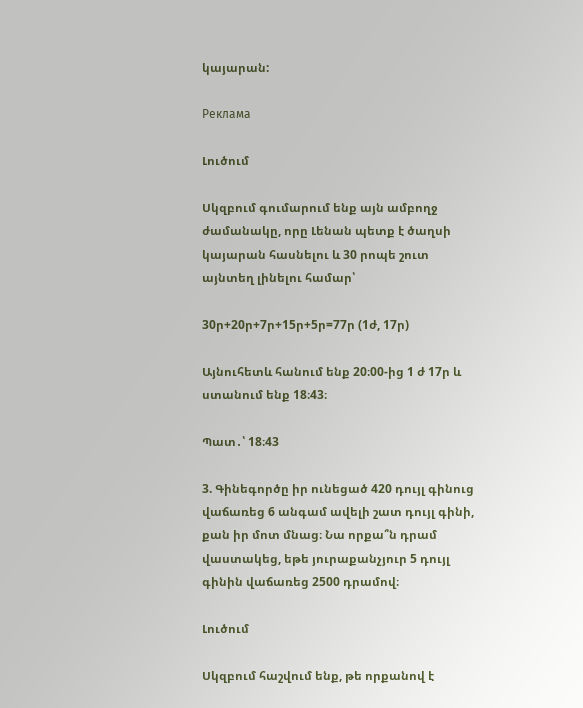կայարան:

Реклама

Լուծում

Սկզբում գումարում ենք այն ամբողջ ժամանակը, որը Լենան պետք է ծաղսի կայարան հասնելու և 30 րոպե շուտ այնտեղ լինելու համար՝

30ր+20ր+7ր+15ր+5ր=77ր (1ժ, 17ր)

Այնուհետև հանում ենք 20։00-ից 1 ժ 17ր և ստանում ենք 18։43։

Պատ․՝ 18։43

3. Գինեգործը իր ունեցած 420 դույլ գինուց վաճառեց 6 անգամ ավելի շատ դույլ գինի, քան իր մոտ մնաց։ Նա որքա՞ն դրամ վաստակեց, եթե յուրաքանչյուր 5 դույլ գինին վաճառեց 2500 դրամով։

Լուծում

Սկզբում հաշվում ենք, թե որքանով է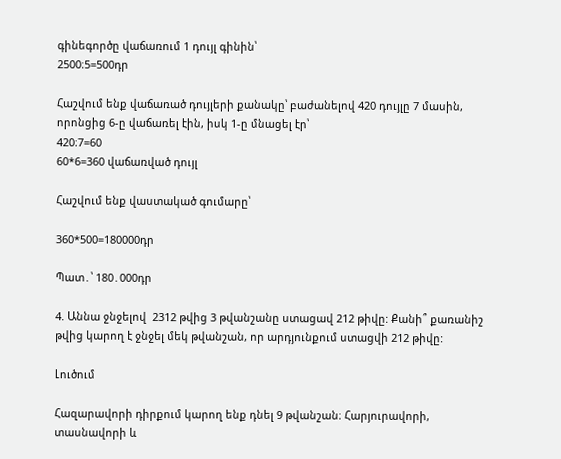գինեգործը վաճառում 1 դույլ գինին՝
2500։5=500դր

Հաշվում ենք վաճառած դույլերի քանակը՝ բաժանելով 420 դույլը 7 մասին, որոնցից 6-ը վաճառել էին, իսկ 1-ը մնացել էր՝
420։7=60
60*6=360 վաճառված դույլ

Հաշվում ենք վաստակած գումարը՝

360*500=180000դր

Պատ․՝ 180․000դր

4. Աննա ջնջելով  2312 թվից 3 թվանշանը ստացավ 212 թիվը: Քանի՞ քառանիշ թվից կարող է ջնջել մեկ թվանշան, որ արդյունքում ստացվի 212 թիվը:

Լուծում

Հազարավորի դիրքում կարող ենք դնել 9 թվանշան։ Հարյուրավորի, տասնավորի և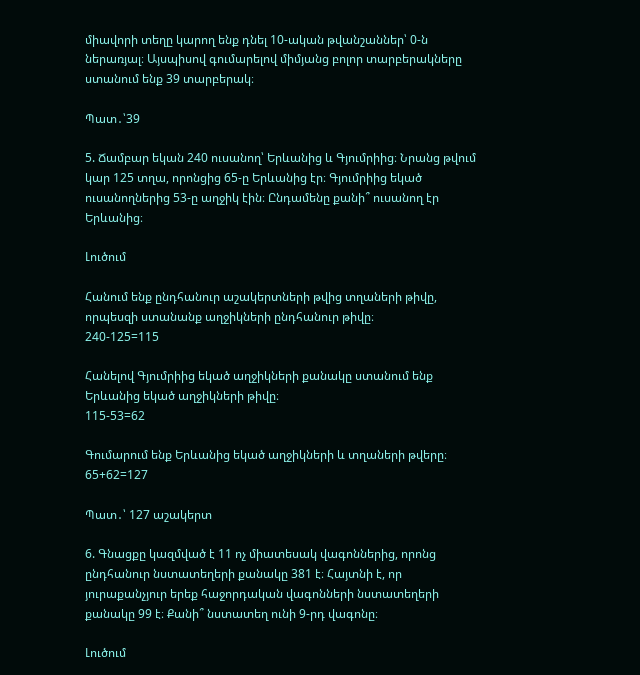միավորի տեղը կարող ենք դնել 10-ական թվանշաններ՝ 0-ն ներառյալ։ Այսպիսով գումարելով միմյանց բոլոր տարբերակները ստանում ենք 39 տարբերակ։

Պատ․՝39

5. Ճամբար եկան 240 ուսանող՝ Երևանից և Գյումրիից։ Նրանց թվում կար 125 տղա, որոնցից 65-ը Երևանից էր։ Գյումրիից եկած ուսանողներից 53-ը աղջիկ էին։ Ընդամենը քանի՞ ուսանող էր Երևանից։

Լուծում

Հանում ենք ընդհանուր աշակերտների թվից տղաների թիվը, որպեսզի ստանանք աղջիկների ընդհանուր թիվը։
240-125=115

Հանելով Գյումրիից եկած աղջիկների քանակը ստանում ենք Երևանից եկած աղջիկների թիվը։
115-53=62

Գումարում ենք Երևանից եկած աղջիկների և տղաների թվերը։
65+62=127

Պատ․՝ 127 աշակերտ

6. Գնացքը կազմված է 11 ոչ միատեսակ վագոններից, որոնց ընդհանուր նստատեղերի քանակը 381 է։ Հայտնի է, որ յուրաքանչյուր երեք հաջորդական վագոնների նստատեղերի քանակը 99 է։ Քանի՞ նստատեղ ունի 9-րդ վագոնը։

Լուծում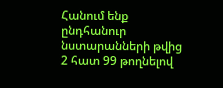Հանում ենք ընդհանուր նստարանների թվից 2 հատ 99 թողնելով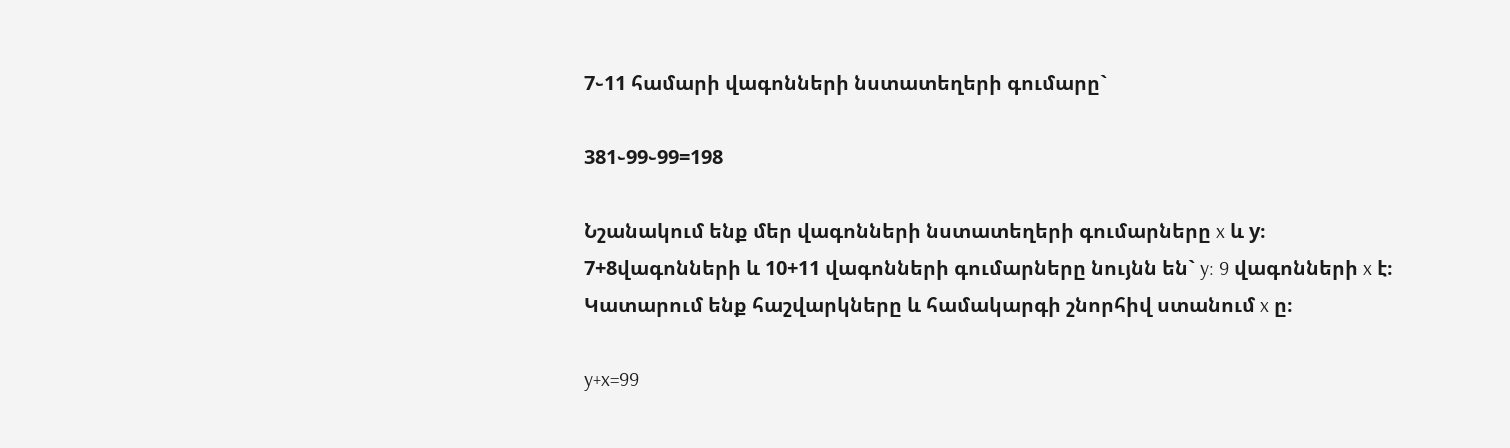7֊11 համարի վագոնների նստատեղերի գումարը`

381֊99֊99=198

Նշանակում ենք մեր վագոնների նստատեղերի գումարները x և y։ 7+8վագոնների և 10+11 վագոնների գումարները նույնն են` y: 9 վագոնների x է։ Կատարում ենք հաշվարկները և համակարգի շնորհիվ ստանում x ը։

y+x=99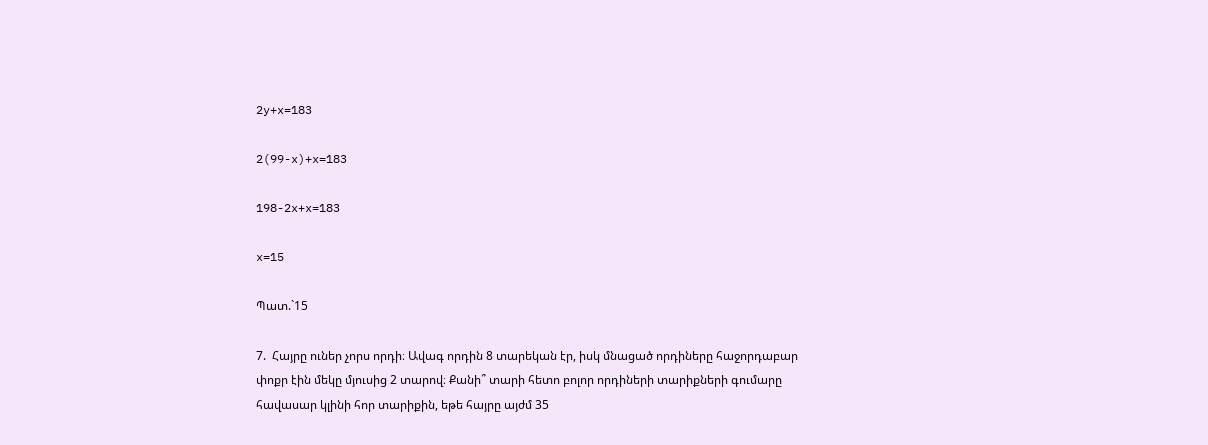2y+x=183

2(99-x)+x=183

198-2x+x=183

x=15

Պատ.`15

7.  Հայրը ուներ չորս որդի։ Ավագ որդին 8 տարեկան էր, իսկ մնացած որդիները հաջորդաբար փոքր էին մեկը մյուսից 2 տարով։ Քանի՞ տարի հետո բոլոր որդիների տարիքների գումարը  հավասար կլինի հոր տարիքին, եթե հայրը այժմ 35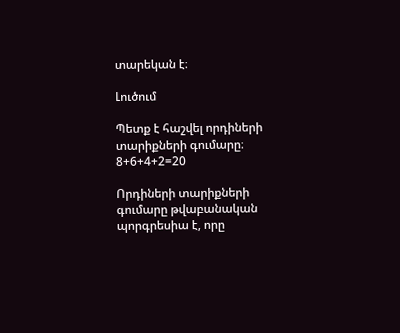տարեկան է։

Լուծում

Պետք է հաշվել որդիների տարիքների գումարը։
8+6+4+2=20

Որդիների տարիքների գումարը թվաբանական պորգրեսիա է, որը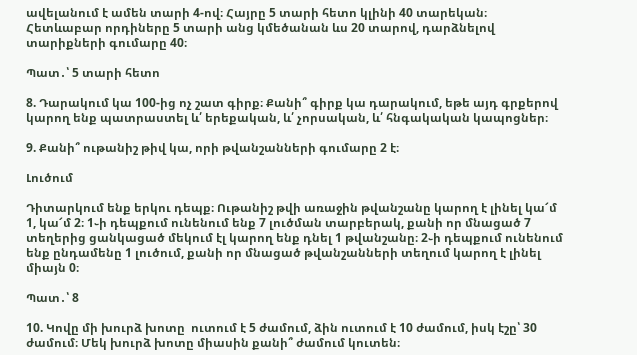ավելանում է ամեն տարի 4-ով։ Հայրը 5 տարի հետո կլինի 40 տարեկան։ Հետևաբար որդիները 5 տարի անց կմեծանան ևս 20 տարով, դարձնելով տարիքների գումարը 40։

Պատ․՝ 5 տարի հետո

8. Դարակում կա 100-ից ոչ շատ գիրք։ Քանի՞ գիրք կա դարակում, եթե այդ գրքերով կարող ենք պատրաստել և՛ երեքական, և՛ չորսական, և՛ հնգակական կապոցներ։

9. Քանի՞ ութանիշ թիվ կա, որի թվանշանների գումարը 2 է։

Լուծում

Դիտարկում ենք երկու դեպք։ Ութանիշ թվի առաջին թվանշանը կարող է լինել կա՜մ 1, կա՜մ 2։ 1֊ի դեպքում ունենում ենք 7 լուծման տարբերակ, քանի որ մնացած 7 տեղերից ցանկացած մեկում էլ կարող ենք դնել 1 թվանշանը։ 2֊ի դեպքում ունենում ենք ընդամենը 1 լուծում, քանի որ մնացած թվանշանների տեղում կարող է լինել միայն 0։

Պատ․՝ 8

10. Կովը մի խուրձ խոտը  ուտում է 5 ժամում, ձին ուտում է 10 ժամում, իսկ էշը՝ 30 ժամում։ Մեկ խուրձ խոտը միասին քանի՞ ժամում կուտեն։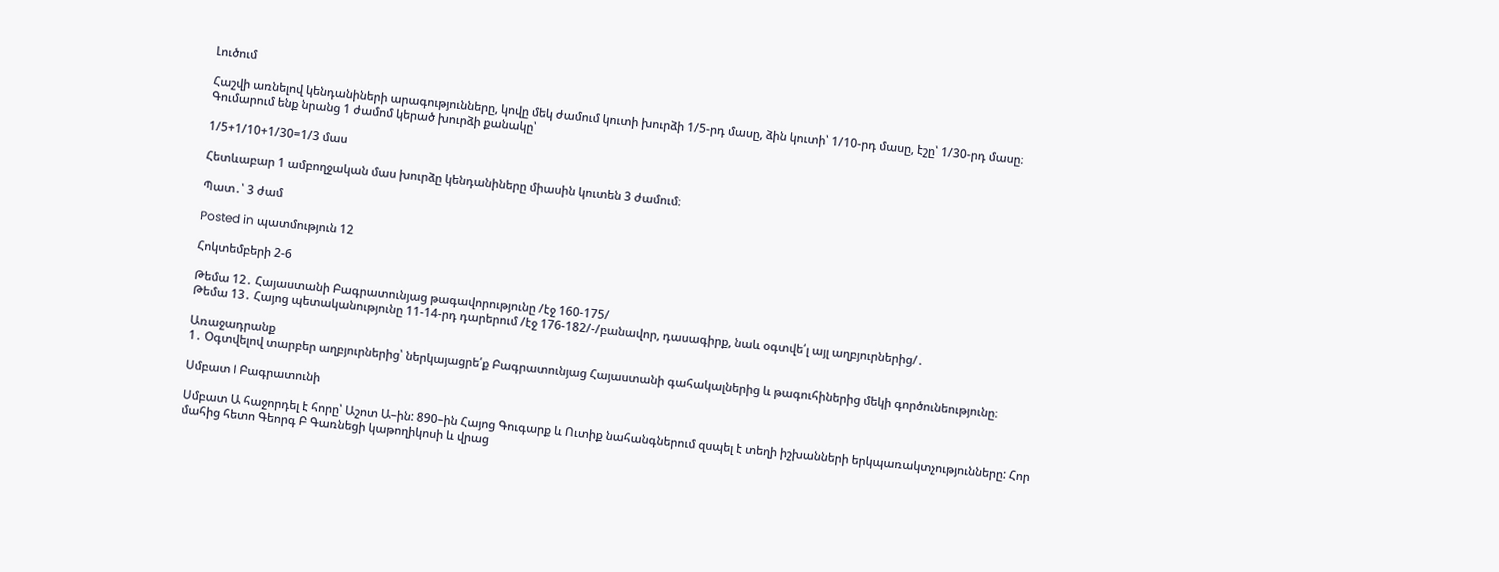Լուծում

Հաշվի առնելով կենդանիների արագությունները, կովը մեկ ժամում կուտի խուրձի 1/5-րդ մասը, ձին կուտի՝ 1/10-րդ մասը, էշը՝ 1/30-րդ մասը։ Գումարում ենք նրանց 1 ժամոմ կերած խուրձի քանակը՝

1/5+1/10+1/30=1/3 մաս

Հետևաբար 1 ամբողջական մաս խուրձը կենդանիները միասին կուտեն 3 ժամում։

Պատ․՝ 3 ժամ

Posted in պատմություն 12

Հոկտեմբերի 2-6

Թեմա 12․ Հայաստանի Բագրատունյաց թագավորությունը /էջ 160-175/
Թեմա 13․ Հայոց պետականությունը 11-14-րդ դարերում /էջ 176-182/-/բանավոր, դասագիրք, նաև օգտվե՛լ այլ աղբյուրներից/․

Առաջադրանք
1․ Օգտվելով տարբեր աղբյուրներից՝ ներկայացրե՛ք Բագրատունյաց Հայաստանի գահակալներից և թագուհիներից մեկի գործունեությունը։

Սմբատ I Բագրատունի

Սմբատ Ա հաջորդել է հորը՝ Աշոտ Ա–ին: 890–ին Հայոց Գուգարք և Ուտիք նահանգներում զսպել է տեղի իշխանների երկպառակտչությունները: Հոր մահից հետո Գեորգ Բ Գառնեցի կաթողիկոսի և վրաց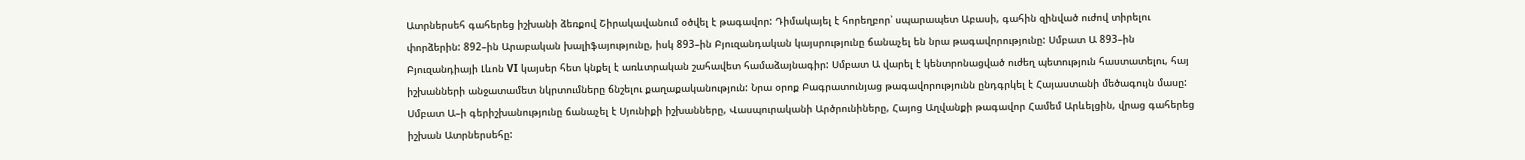Ատրներսեհ գահերեց իշխանի ձեռքով Շիրակավանում օծվել է թագավոր: Դիմակայել է հորեղբոր՝ սպարապետ Աբասի, գահին զինված ուժով տիրելու փորձերին: 892–ին Արաբական խալիֆայությունը, իսկ 893–ին Բյուզանդական կայսրությունը ճանաչել են նրա թագավորությունը: Սմբատ Ա 893–ին Բյուզանդիայի Լևոն VI կայսեր հետ կնքել է առևտրական շահավետ համաձայնագիր: Սմբատ Ա վարել է կենտրոնացված ուժեղ պետություն հաստատելու, հայ իշխանների անջատամետ նկրտումները ճնշելու քաղաքականություն: Նրա օրոք Բագրատունյաց թագավորությունն ընդգրկել է Հայաստանի մեծագույն մասը: Սմբատ Ա–ի գերիշխանությունը ճանաչել է Սյունիքի իշխանները, Վասպուրականի Արծրունիները, Հայոց Աղվանքի թագավոր Համեմ Արևելցին, վրաց գահերեց իշխան Ատրներսեհը: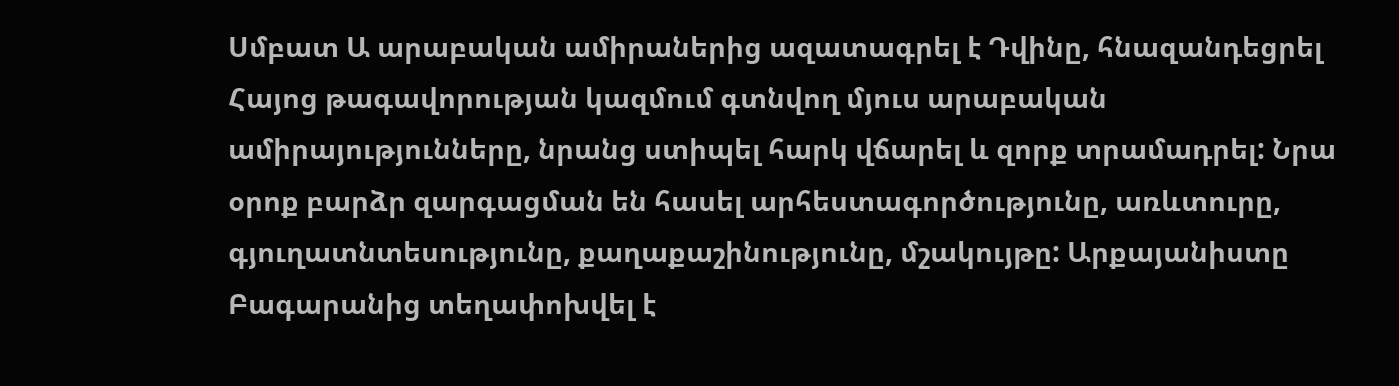Սմբատ Ա արաբական ամիրաներից ազատագրել է Դվինը, հնազանդեցրել Հայոց թագավորության կազմում գտնվող մյուս արաբական ամիրայությունները, նրանց ստիպել հարկ վճարել և զորք տրամադրել: Նրա օրոք բարձր զարգացման են հասել արհեստագործությունը, առևտուրը, գյուղատնտեսությունը, քաղաքաշինությունը, մշակույթը: Արքայանիստը Բագարանից տեղափոխվել է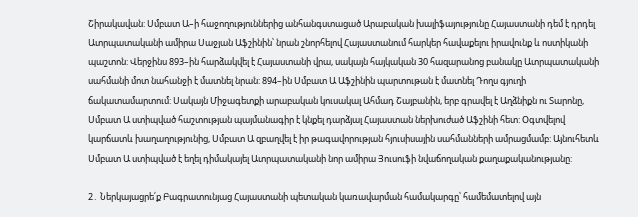Շիրակավան: Սմբատ Ա–ի հաջողություններից անհանգստացած Արաբական խալիֆայությունը Հայաստանի դեմ է դրդել Ատրպատականի ամիրա Սաջյան Աֆշինին՝ նրան շնորհելով Հայաստանում հարկեր հավաքելու իրավունք և ոստիկանի պաշտոն: Վերջինս 893–ին հարձակվել է Հայաստանի վրա, սակայն հայկական 30 հազարանոց բանակը Ատրպատականի սահմանի մոտ նահանջի է մատնել նրան: 894–ին Սմբատ Ա Աֆշինին պարտութան է մատնել Դողս գյուղի ճակատամարտում: Սակայն Միջագետքի արաբական կուսակալ Ահմադ Շայբանին, երբ գրավել է Աղձնիքն ու Տարոնը, Սմբատ Ա ստիպված հաշտության պայմանագիր է կնքել դարձյալ Հայաստան ներխուժած Աֆշինի հետ: Օգտվելով կարճատև խաղաղությունից, Սմբատ Ա զբաղվել է իր թագավորության հյուսիսային սահմանների ամրացմամբ: Այնուհետև Սմբատ Ա ստիպված է եղել դիմակայել Ատրպատականի նոր ամիրա Յուսուֆի նվաճողական քաղաքականությանը:

2․ Ներկայացրե՛ք Բագրատունյաց Հայաստանի պետական կառավարման համակարգը՝ համեմատելով այն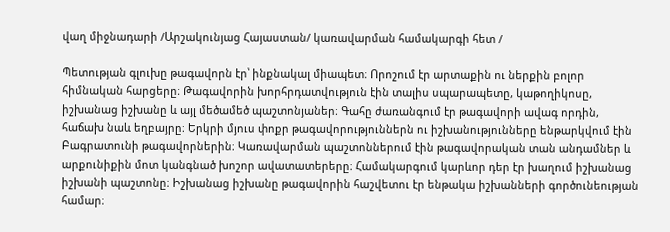վաղ միջնադարի /Արշակունյաց Հայաստան/ կառավարման համակարգի հետ /

Պետության գլուխը թագավորն էր՝ ինքնակալ միապետ։ Որոշում էր արտաքին ու ներքին բոլոր հիմնական հարցերը։ Թագավորին խորհրդատվություն էին տալիս սպարապետը, կաթողիկոսը, իշխանաց իշխանը և այլ մեծամեծ պաշտոնյաներ։ Գահը ժառանգում էր թագավորի ավագ որդին, հաճախ նաև եղբայրը։ Երկրի մյուս փոքր թագավորություններն ու իշխանությունները ենթարկվում էին Բագրատունի թագավորներին։ Կառավարման պաշտոններում էին թագավորական տան անդամներ և արքունիքին մոտ կանգնած խոշոր ավատատերերը։ Համակարգում կարևոր դեր էր խաղում իշխանաց իշխանի պաշտոնը։ Իշխանաց իշխանը թագավորին հաշվետու էր ենթակա իշխանների գործունեության համար։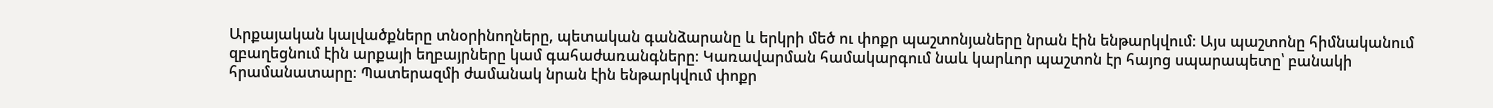Արքայական կալվածքները տնօրինողները, պետական գանձարանը և երկրի մեծ ու փոքր պաշտոնյաները նրան էին ենթարկվում։ Այս պաշտոնը հիմնականում զբաղեցնում էին արքայի եղբայրները կամ գահաժառանգները։ Կառավարման համակարգում նաև կարևոր պաշտոն էր հայոց սպարապետը՝ բանակի հրամանատարը։ Պատերազմի ժամանակ նրան էին ենթարկվում փոքր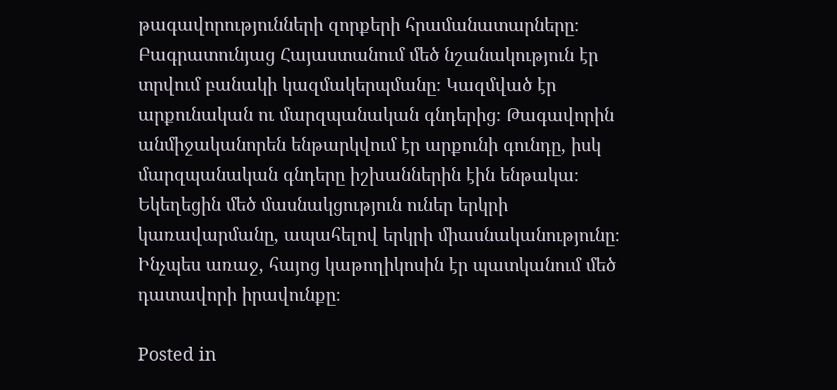թագավորությունների զորքերի հրամանատարները։ Բագրատունյաց Հայաստանում մեծ նշանակություն էր տրվում բանակի կազմակերպմանը։ Կազմված էր արքունական ու մարզպանական գնդերից։ Թագավորին անմիջականորեն ենթարկվում էր արքունի գունդը, իսկ մարզպանական գնդերը իշխաններին էին ենթակա։ Եկեղեցին մեծ մասնակցություն ուներ երկրի կառավարմանը, ապահելով երկրի միասնականությունը։ Ինչպես առաջ, հայոց կաթողիկոսին էր պատկանում մեծ դատավորի իրավունքը։

Posted in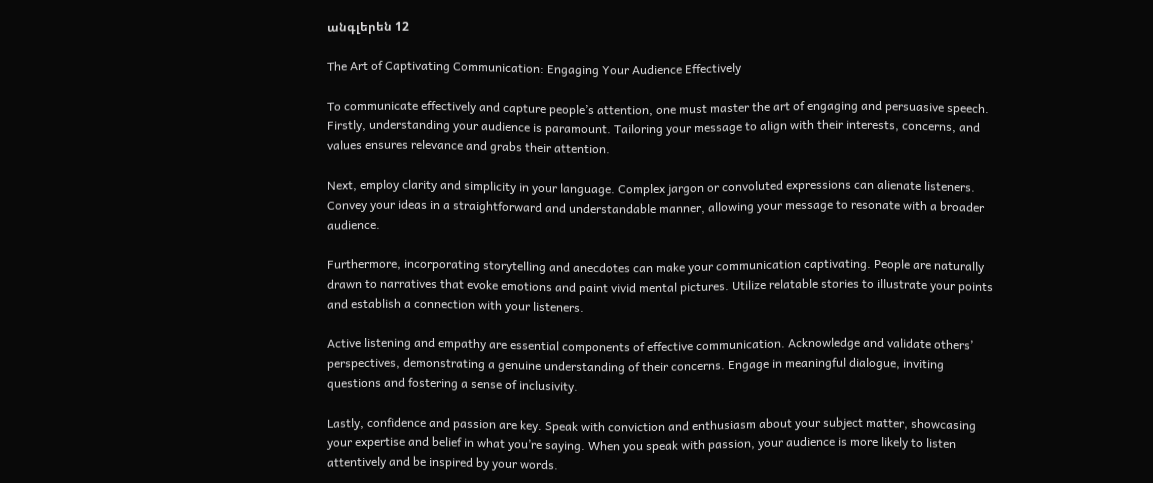անգլերեն 12

The Art of Captivating Communication: Engaging Your Audience Effectively

To communicate effectively and capture people’s attention, one must master the art of engaging and persuasive speech. Firstly, understanding your audience is paramount. Tailoring your message to align with their interests, concerns, and values ensures relevance and grabs their attention.

Next, employ clarity and simplicity in your language. Complex jargon or convoluted expressions can alienate listeners. Convey your ideas in a straightforward and understandable manner, allowing your message to resonate with a broader audience.

Furthermore, incorporating storytelling and anecdotes can make your communication captivating. People are naturally drawn to narratives that evoke emotions and paint vivid mental pictures. Utilize relatable stories to illustrate your points and establish a connection with your listeners.

Active listening and empathy are essential components of effective communication. Acknowledge and validate others’ perspectives, demonstrating a genuine understanding of their concerns. Engage in meaningful dialogue, inviting questions and fostering a sense of inclusivity.

Lastly, confidence and passion are key. Speak with conviction and enthusiasm about your subject matter, showcasing your expertise and belief in what you’re saying. When you speak with passion, your audience is more likely to listen attentively and be inspired by your words.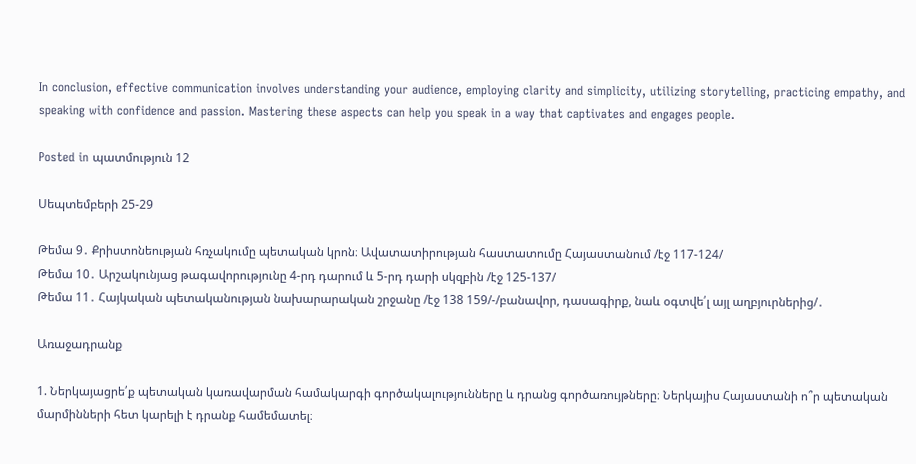In conclusion, effective communication involves understanding your audience, employing clarity and simplicity, utilizing storytelling, practicing empathy, and speaking with confidence and passion. Mastering these aspects can help you speak in a way that captivates and engages people.

Posted in պատմություն 12

Սեպտեմբերի 25-29

Թեմա 9․ Քրիստոնեության հռչակումը պետական կրոն։ Ավատատիրության հաստատումը Հայաստանում /էջ 117-124/
Թեմա 10․ Արշակունյաց թագավորությունը 4-րդ դարում և 5-րդ դարի սկզբին /էջ 125-137/
Թեմա 11․ Հայկական պետականության նախարարական շրջանը /էջ 138 159/-/բանավոր, դասագիրք, նաև օգտվե՛լ այլ աղբյուրներից/․

Առաջադրանք

1. Ներկայացրե՛ք պետական կառավարման համակարգի գործակալությունները և դրանց գործառույթները։ Ներկայիս Հայաստանի ո՞ր պետական մարմինների հետ կարելի է դրանք համեմատել։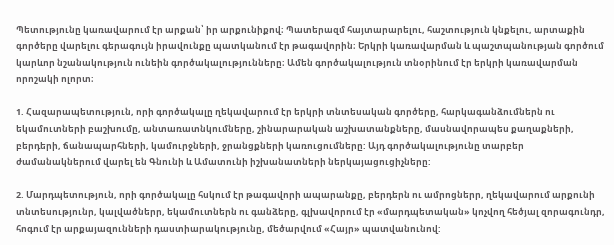Պետությունը կառավարում էր արքան՝ իր արքունիքով։ Պատերազմ հայտարարելու, հաշտություն կնքելու, արտաքին գործերը վարելու գերագույն իրավունքը պատկանում էր թագավորին։ Երկրի կառավարման և պաշտպանության գործում կարևոր նշանակություն ունեին գործակալությունները։ Ամեն գործակալություն տնօրինում էր երկրի կառավարման որոշակի ոլորտ։

1. Հազարապետություն, որի գործակալը ղեկավարում էր երկրի տնտեսական գործերը, հարկագանձումներն ու եկամուտների բաշխումը, անտառատնկումները, շինարարական աշխատանքները, մասնավորապես քաղաքների, բերդերի, ճանապարհների, կամուրջների, ջրանցքների կառուցումները: Այդ գործակալությունը տարբեր ժամանակներում վարել են Գնունի և Ամատունի իշխանատների ներկայացուցիչները:

2. Մարդպետություն, որի գործակալը հսկում էր թագավորի ապարանքը, բերդերն ու ամրոցներր, ղեկավարում արքունի տնտեսությունր, կալվածներր, եկամուտներն ու գանձերը, գլխավորում էր «մարդպետական» կոչվող հեծյալ զորագունդր, հոգում էր արքայազունների դաստիարակությունը, մեծարվում «Հայր» պատվանունով: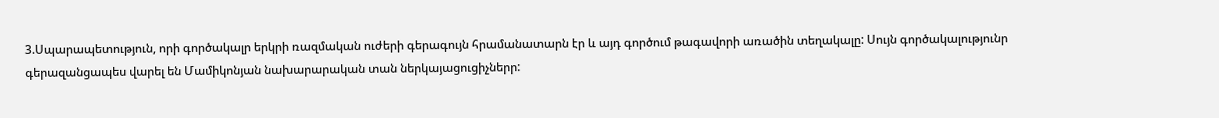3.Սպարապետություն, որի գործակալր երկրի ռազմական ուժերի գերագույն հրամանատարն էր և այդ գործում թագավորի առածին տեղակալը: Սույն գործակալությունր գերազանցապես վարել են Մամիկոնյան նախարարական տան ներկայացուցիչներր: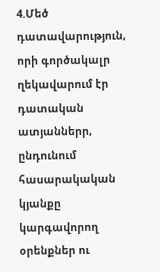4.Մեծ դատավարություն, որի գործակալր ղեկավարում էր դատական ատյաններր, ընդունում հասարակական կյանքը կարգավորող օրենքներ ու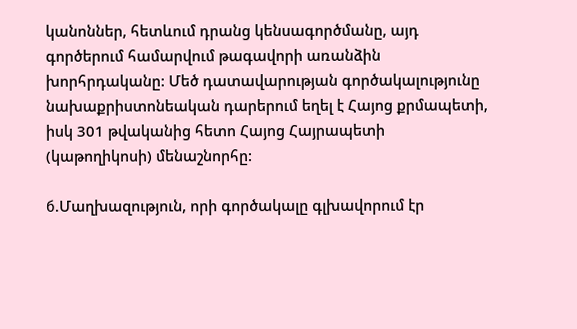կանոններ, հետևում դրանց կենսագործմանը, այդ գործերում համարվում թագավորի առանձին խորհրդականը: Մեծ դատավարության գործակալությունը նախաքրիստոնեական դարերում եղել է Հայոց քրմապետի, իսկ 301 թվականից հետո Հայոց Հայրապետի (կաթողիկոսի) մենաշնորհը:

б.Մաղխազություն, որի գործակալը գլխավորում էր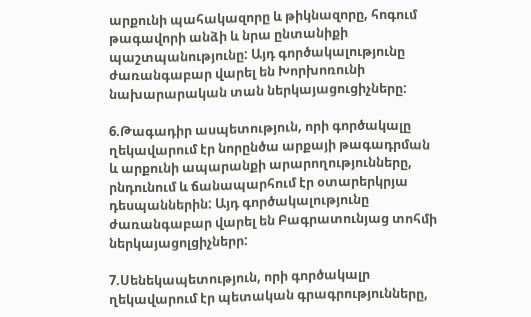արքունի պահակազորը և թիկնազորը, հոգում թագավորի անձի և նրա ընտանիքի պաշտպանությունը: Այդ գործակալությունը ժառանգաբար վարել են Խորխոռունի նախարարական տան ներկայացուցիչները:

6.Թագադիր ասպետություն, որի գործակալը ղեկավարում էր նորընծա արքայի թագադրման և արքունի ապարանքի արարողությունները, րնդունում և ճանապարհում էր օտարերկրյա դեսպաններին: Այդ գործակալությունը ժառանգաբար վարել են Բագրատունյաց տոհմի ներկայացոլցիչներր:

7.Սենեկապետություն, որի գործակալր ղեկավարում էր պետական գրագրությունները,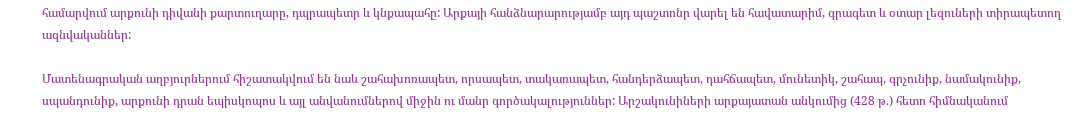համարվում արքունի դիվանի քարտուղարը, դպրապետր և կնքապահը: Արքայի հանձնարարությամբ այդ պաշտոնր վարել են հավատարիմ, գրագետ և օտար լեզուների տիրապետող ազնվականներ:

Մատենագրական աղբյուրներում հիշատակվում են նաև շահախոռապետ, որսապետ, տակառապետ, հանդերձապետ, դահճապետ, մունետիկ, շահապ, գրչունիք, նամակունիք, սպանդունիք, արքունի դրան եպիսկոպոս և այլ անվանումներով միջին ու մանր գործակալություններ: Արշակունիների արքայատան անկումից (428 թ.) հետո հիմնականում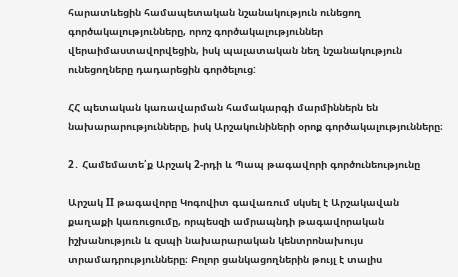հարատևեցին համապետական նշանակություն ունեցող գործակալությունները, որոշ գործակալություններ վերաիմաստավորվեցին, իսկ պալատական նեղ նշանակություն ունեցողները դադարեցին գործելուց:

ՀՀ պետական կառավարման համակարգի մարմիններն են նախարարությունները, իսկ Արշակունիների օրոք գործակալությունները։

2․ Համեմատե՛ք Արշակ 2-րդի և Պապ թագավորի գործունեությունը

Արշակ II թագավորը Կոգովիտ գավառում սկսել է Արշակավան քաղաքի կառուցումը, որպեսզի ամրապնդի թագավորական իշխանություն և զսպի նախարարական կենտրոնախույս տրամադրությունները։ Բոլոր ցանկացողներին թույլ է տալիս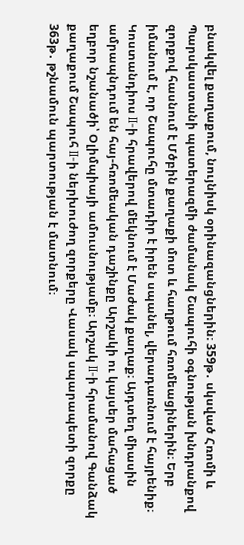բնակվել քաղաքում, նույնիսկ օրինազանցներին։ 359թ․ սկսված Հռոմի և Պարսկաստանի պատերազմի ժամանակ Շապուհի օգնության խնդրանքով զորքով հասնում է Մծբին քաղաքի մոտ և հաղթում հռոմեացիներին։ Երբ իմանում է, որ Շապուհը մտադիր է իրեն սպանել, վերադառնում է հայրենիք։ Կոստանդիոս II-ի հրավերով մեկնում է Մաժակ քաղաք։ Այդտեղ միասին ամրապնդում են հայ-հռոմեական դաշինքը Արշակի ու կայսեր մահացած եղբոր նշանածի՝ Օլիմպիայի ամուսնությամբ։ Արշակ II-ի հրամանով Գանձակ քաղաքում Շապուհ II-ի ներխուժող զորքերը Վասակ սպարապետի զորքը 363թ․ թշնամուն պարտության է մատնում։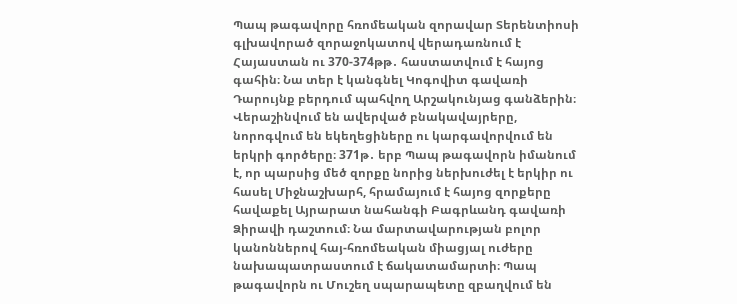Պապ թագավորը հռոմեական զորավար Տերենտիոսի գլխավորած զորաջոկատով վերադառնում է Հայաստան ու 370-374թթ․ հաստատվում է հայոց գահին։ Նա տեր է կանգնել Կոգովիտ գավառի Դարույնք բերդում պահվող Արշակունյաց գանձերին։ Վերաշինվում են ավերված բնակավայրերը, նորոգվում են եկեղեցիները ու կարգավորվում են երկրի գործերը։ 371թ․ երբ Պապ թագավորն իմանում է, որ պարսից մեծ զորքը նորից ներխուժել է երկիր ու հասել Միջնաշխարհ, հրամայում է հայոց զորքերը հավաքել Այրարատ նահանգի Բագրևանդ գավառի Ձիրավի դաշտում։ Նա մարտավարության բոլոր կանոններով հայ-հռոմեական միացյալ ուժերը նախապատրաստում է ճակատամարտի։ Պապ թագավորն ու Մուշեղ սպարապետը զբաղվում են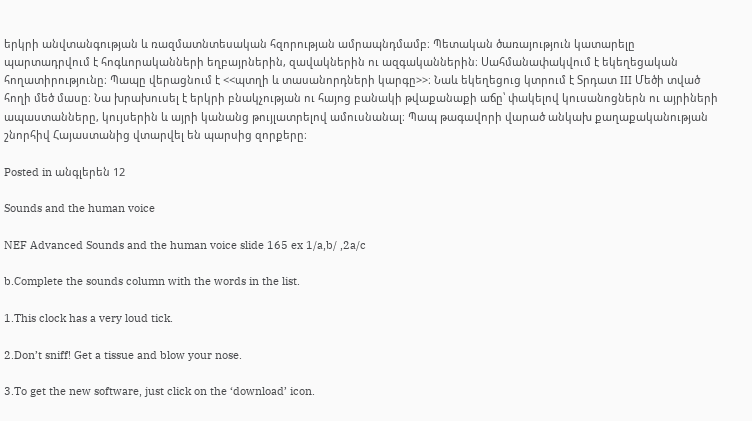երկրի անվտանգության և ռազմատնտեսական հզորության ամրապնդմամբ։ Պետական ծառայություն կատարելը պարտադրվում է հոգևորականների եղբայրներին, զավակներին ու ազգականներին։ Սահմանափակվում է եկեղեցական հողատիրությունը։ Պապը վերացնում է <<պտղի և տասանորդների կարգը>>։ Նաև եկեղեցուց կտրում է Տրդատ III Մեծի տված հողի մեծ մասը։ Նա խրախուսել է երկրի բնակչության ու հայոց բանակի թվաքանաքի աճը՝ փակելով կուսանոցներն ու այրիների ապաստանները, կույսերին և այրի կանանց թույլատրելով ամուսնանալ։ Պապ թագավորի վարած անկախ քաղաքականության շնորհիվ Հայաստանից վտարվել են պարսից զորքերը։

Posted in անգլերեն 12

Sounds and the human voice

NEF Advanced Sounds and the human voice slide 165 ex 1/a,b/ ,2a/c

b.Complete the sounds column with the words in the list.

1.This clock has a very loud tick.

2.Don’t sniff! Get a tissue and blow your nose.

3.To get the new software, just click on the ‘download’ icon.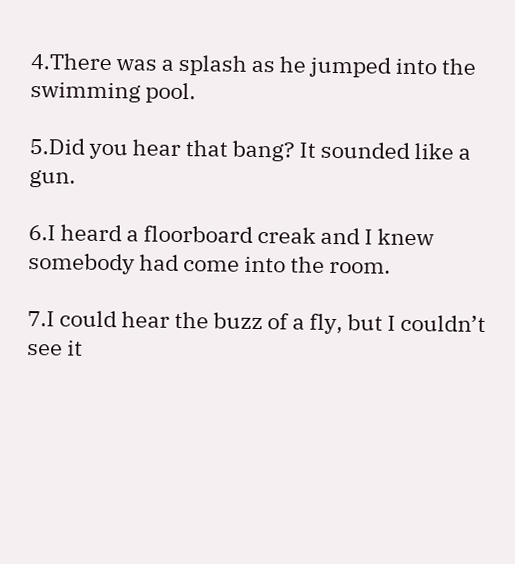4.There was a splash as he jumped into the swimming pool.

5.Did you hear that bang? It sounded like a gun.

6.I heard a floorboard creak and I knew somebody had come into the room.

7.I could hear the buzz of a fly, but I couldn’t see it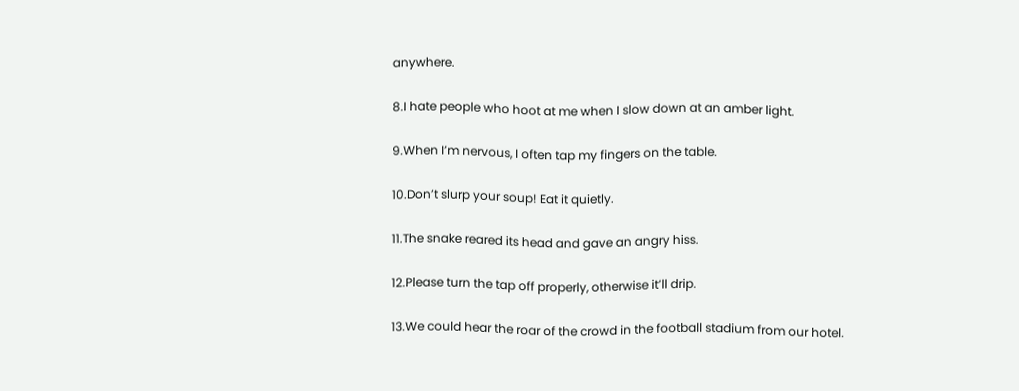anywhere.

8.I hate people who hoot at me when I slow down at an amber light.

9.When I’m nervous, I often tap my fingers on the table.

10.Don’t slurp your soup! Eat it quietly.

11.The snake reared its head and gave an angry hiss.

12.Please turn the tap off properly, otherwise it’ll drip.

13.We could hear the roar of the crowd in the football stadium from our hotel.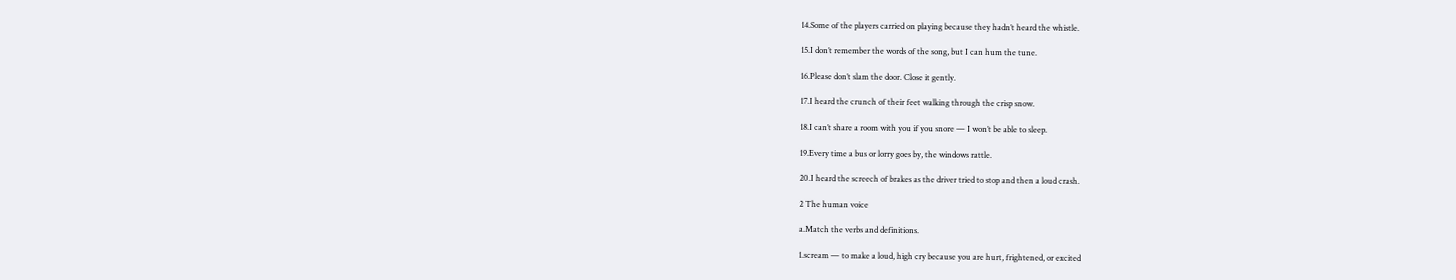14.Some of the players carried on playing because they hadn’t heard the whistle.

15.I don’t remember the words of the song, but I can hum the tune.

16.Please don’t slam the door. Close it gently.

17.I heard the crunch of their feet walking through the crisp snow.

18.I can’t share a room with you if you snore — I won’t be able to sleep.

19.Every time a bus or lorry goes by, the windows rattle.

20.I heard the screech of brakes as the driver tried to stop and then a loud crash.

2 The human voice

a.Match the verbs and definitions.

1.scream — to make a loud, high cry because you are hurt, frightened, or excited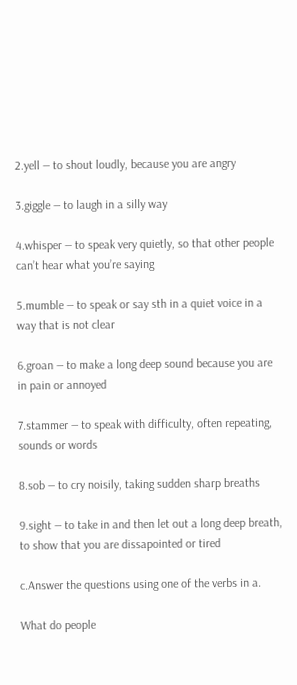2.yell — to shout loudly, because you are angry

3.giggle — to laugh in a silly way

4.whisper — to speak very quietly, so that other people can’t hear what you’re saying

5.mumble — to speak or say sth in a quiet voice in a way that is not clear

6.groan — to make a long deep sound because you are in pain or annoyed

7.stammer — to speak with difficulty, often repeating, sounds or words

8.sob — to cry noisily, taking sudden sharp breaths

9.sight — to take in and then let out a long deep breath, to show that you are dissapointed or tired

c.Answer the questions using one of the verbs in a.

What do people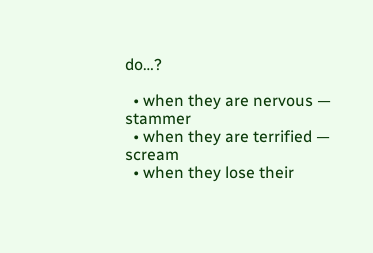do…?

  • when they are nervous — stammer
  • when they are terrified — scream
  • when they lose their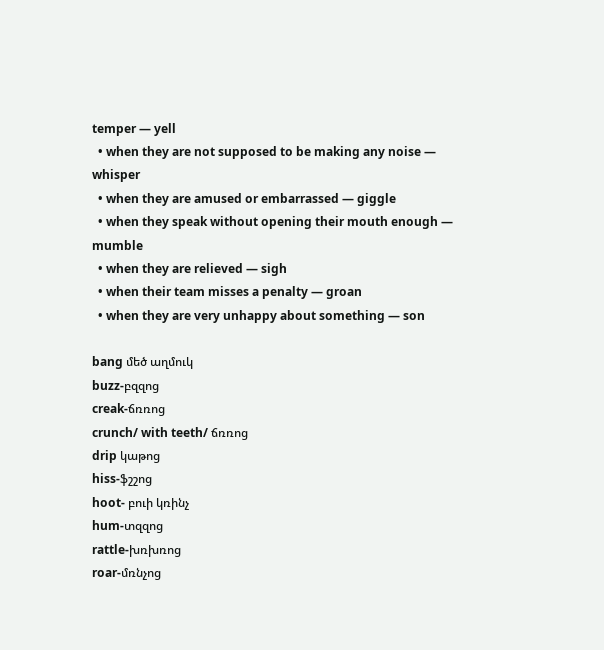temper — yell
  • when they are not supposed to be making any noise — whisper
  • when they are amused or embarrassed — giggle
  • when they speak without opening their mouth enough — mumble
  • when they are relieved — sigh
  • when their team misses a penalty — groan
  • when they are very unhappy about something — son

bang մեծ աղմուկ
buzz-բզզոց
creak-ճռռոց
crunch/ with teeth/ ճռռոց
drip կաթոց
hiss-ֆշշոց
hoot- բուի կռինչ
hum-տզզոց
rattle-խռխռոց
roar-մռնչոց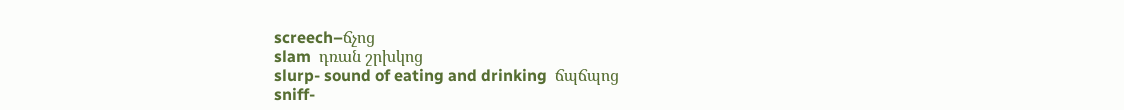screech–ճչոց
slam  դռան շրխկոց
slurp- sound of eating and drinking  ճպճպոց
sniff-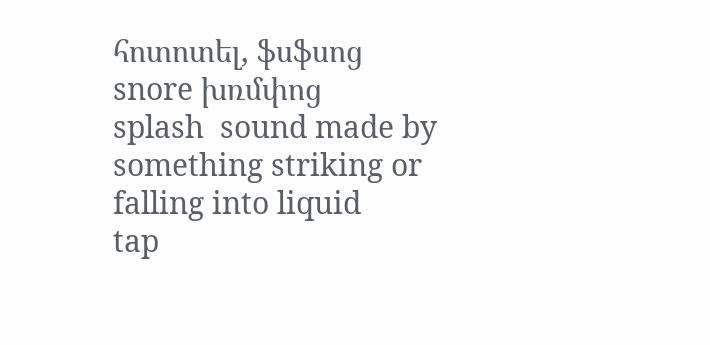հոտոտել, ֆսֆսոց
snore խռմփոց
splash  sound made by something striking or falling into liquid
tap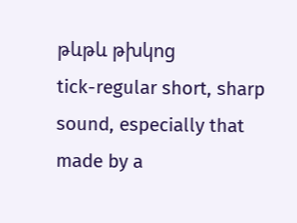թևթև թխկոց
tick-regular short, sharp sound, especially that made by a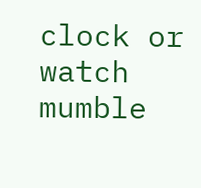clock or watch
mumble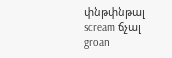փնթփնթալ
scream ճչալ
groan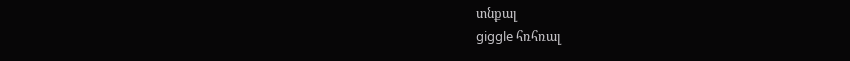տնքալ
giggle հռհռալ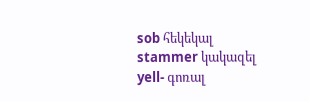sob հեկեկալ
stammer կակազել
yell- գոռալ